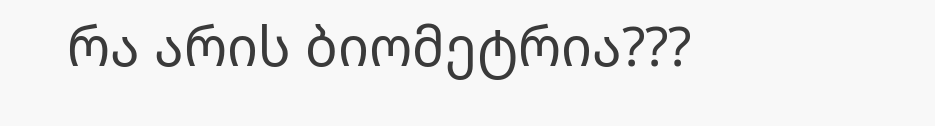რა არის ბიომეტრია???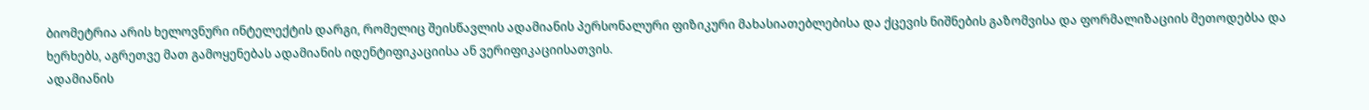ბიომეტრია არის ხელოვნური ინტელექტის დარგი, რომელიც შეისწავლის ადამიანის პერსონალური ფიზიკური მახასიათებლებისა და ქცევის ნიშნების გაზომვისა და ფორმალიზაციის მეთოდებსა და ხერხებს, აგრეთვე მათ გამოყენებას ადამიანის იდენტიფიკაციისა ან ვერიფიკაციისათვის.
ადამიანის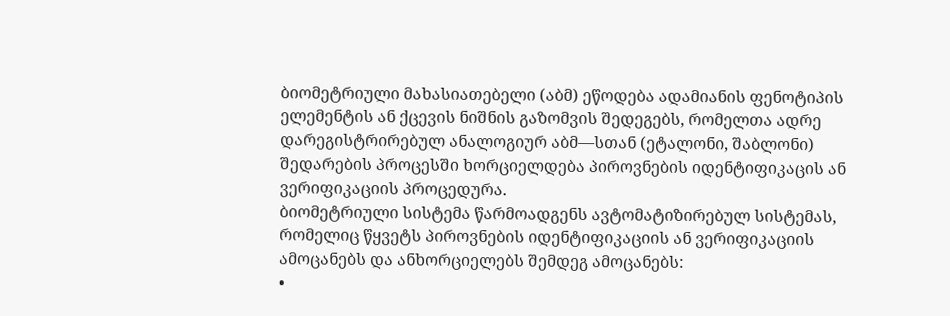ბიომეტრიული მახასიათებელი (აბმ) ეწოდება ადამიანის ფენოტიპის ელემენტის ან ქცევის ნიშნის გაზომვის შედეგებს, რომელთა ადრე დარეგისტრირებულ ანალოგიურ აბმ—სთან (ეტალონი, შაბლონი) შედარების პროცესში ხორციელდება პიროვნების იდენტიფიკაცის ან ვერიფიკაციის პროცედურა.
ბიომეტრიული სისტემა წარმოადგენს ავტომატიზირებულ სისტემას, რომელიც წყვეტს პიროვნების იდენტიფიკაციის ან ვერიფიკაციის ამოცანებს და ანხორციელებს შემდეგ ამოცანებს:
•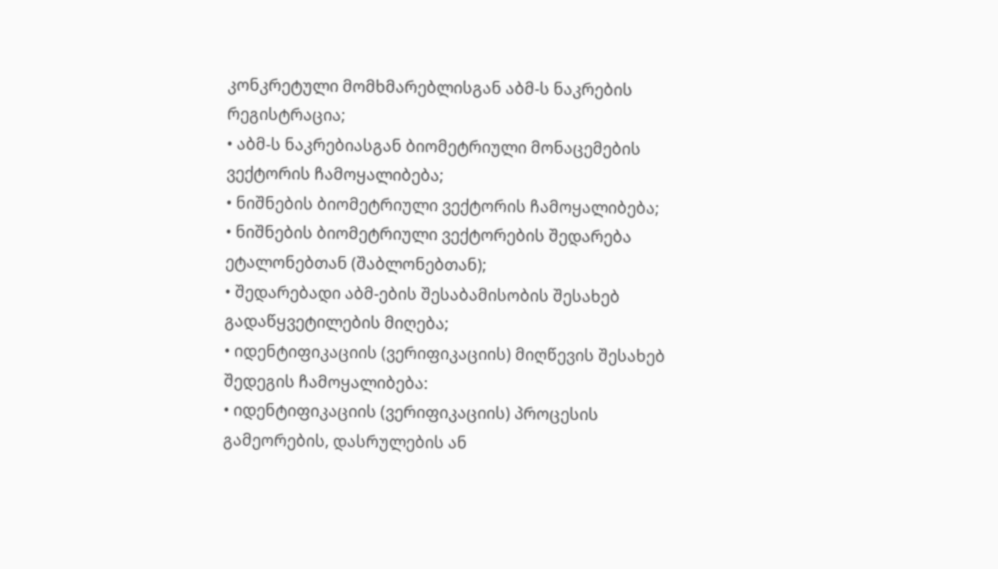კონკრეტული მომხმარებლისგან აბმ-ს ნაკრების რეგისტრაცია;
• აბმ-ს ნაკრებიასგან ბიომეტრიული მონაცემების ვექტორის ჩამოყალიბება;
• ნიშნების ბიომეტრიული ვექტორის ჩამოყალიბება;
• ნიშნების ბიომეტრიული ვექტორების შედარება ეტალონებთან (შაბლონებთან);
• შედარებადი აბმ-ების შესაბამისობის შესახებ გადაწყვეტილების მიღება;
• იდენტიფიკაციის (ვერიფიკაციის) მიღწევის შესახებ შედეგის ჩამოყალიბება:
• იდენტიფიკაციის (ვერიფიკაციის) პროცესის გამეორების, დასრულების ან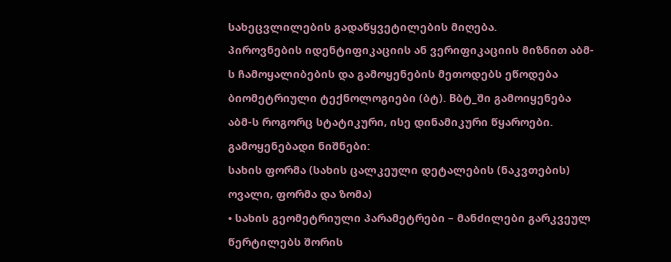სახეცვლილების გადაწყვეტილების მიღება.
პიროვნების იდენტიფიკაციის ან ვერიფიკაციის მიზნით აბმ-ს ჩამოყალიბების და გამოყენების მეთოდებს ეწოდება ბიომეტრიული ტექნოლოგიები (ბტ). Bბტ_ში გამოიყენება აბმ-ს როგორც სტატიკური, ისე დინამიკური წყაროები.
გამოყენებადი ნიშნები:
სახის ფორმა (სახის ცალკეული დეტალების (ნაკვთების) ოვალი, ფორმა და ზომა)
• სახის გეომეტრიული პარამეტრები – მანძილები გარკვეულ წერტილებს შორის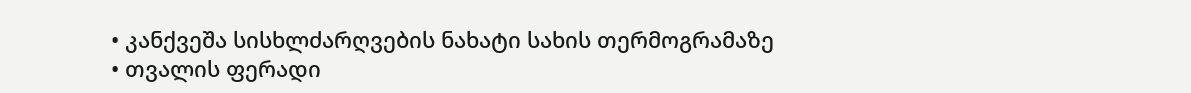• კანქვეშა სისხლძარღვების ნახატი სახის თერმოგრამაზე
• თვალის ფერადი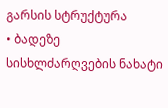გარსის სტრუქტურა
• ბადეზე სისხლძარღვების ნახატი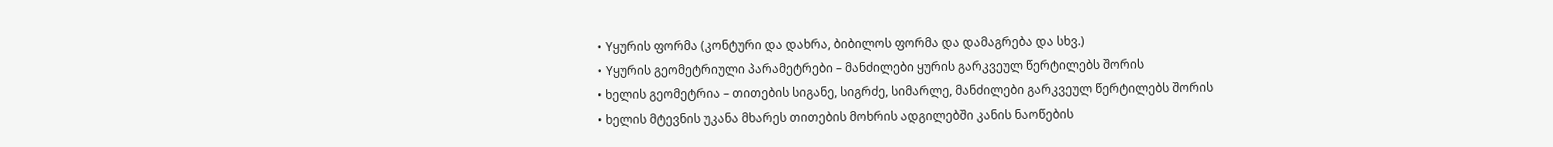• Yყურის ფორმა (კონტური და დახრა, ბიბილოს ფორმა და დამაგრება და სხვ.)
• Yყურის გეომეტრიული პარამეტრები – მანძილები ყურის გარკვეულ წერტილებს შორის
• ხელის გეომეტრია – თითების სიგანე, სიგრძე, სიმარლე, მანძილები გარკვეულ წერტილებს შორის
• ხელის მტევნის უკანა მხარეს თითების მოხრის ადგილებში კანის ნაოწების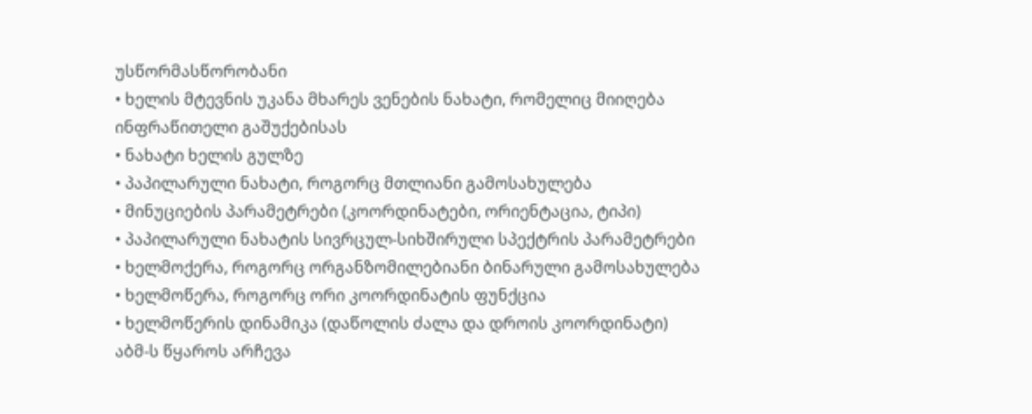უსწორმასწორობანი
• ხელის მტევნის უკანა მხარეს ვენების ნახატი, რომელიც მიიღება ინფრაწითელი გაშუქებისას
• ნახატი ხელის გულზე
• პაპილარული ნახატი, როგორც მთლიანი გამოსახულება
• მინუციების პარამეტრები (კოორდინატები, ორიენტაცია, ტიპი)
• პაპილარული ნახატის სივრცულ-სიხშირული სპექტრის პარამეტრები
• ხელმოქერა, როგორც ორგანზომილებიანი ბინარული გამოსახულება
• ხელმოწერა, როგორც ორი კოორდინატის ფუნქცია
• ხელმოწერის დინამიკა (დაწოლის ძალა და დროის კოორდინატი)
აბმ-ს წყაროს არჩევა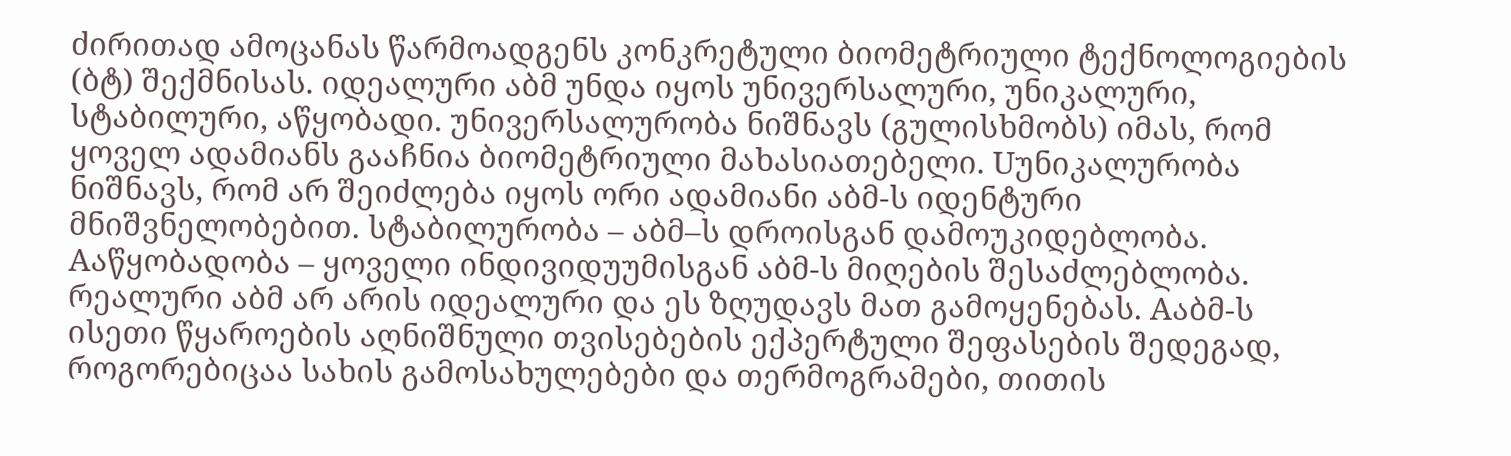ძირითად ამოცანას წარმოადგენს კონკრეტული ბიომეტრიული ტექნოლოგიების (ბტ) შექმნისას. იდეალური აბმ უნდა იყოს უნივერსალური, უნიკალური, სტაბილური, აწყობადი. უნივერსალურობა ნიშნავს (გულისხმობს) იმას, რომ ყოველ ადამიანს გააჩნია ბიომეტრიული მახასიათებელი. Uუნიკალურობა ნიშნავს, რომ არ შეიძლება იყოს ორი ადამიანი აბმ-ს იდენტური მნიშვნელობებით. სტაბილურობა – აბმ–ს დროისგან დამოუკიდებლობა. Aაწყობადობა – ყოველი ინდივიდუუმისგან აბმ-ს მიღების შესაძლებლობა.
რეალური აბმ არ არის იდეალური და ეს ზღუდავს მათ გამოყენებას. Aაბმ-ს ისეთი წყაროების აღნიშნული თვისებების ექპერტული შეფასების შედეგად, როგორებიცაა სახის გამოსახულებები და თერმოგრამები, თითის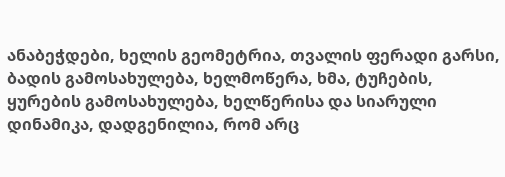ანაბეჭდები, ხელის გეომეტრია, თვალის ფერადი გარსი, ბადის გამოსახულება, ხელმოწერა, ხმა, ტუჩების, ყურების გამოსახულება, ხელწერისა და სიარული დინამიკა, დადგენილია, რომ არც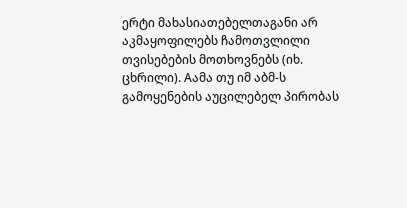ერტი მახასიათებელთაგანი არ აკმაყოფილებს ჩამოთვლილი თვისებების მოთხოვნებს (იხ. ცხრილი). Aამა თუ იმ აბმ-ს გამოყენების აუცილებელ პირობას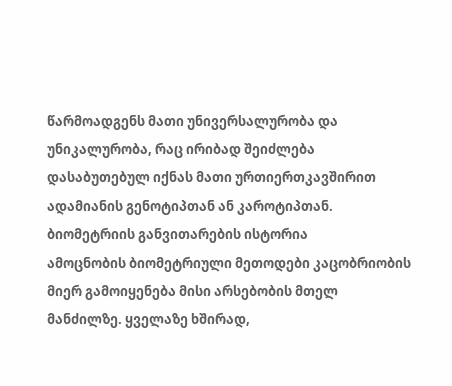წარმოადგენს მათი უნივერსალურობა და უნიკალურობა, რაც ირიბად შეიძლება დასაბუთებულ იქნას მათი ურთიერთკავშირით ადამიანის გენოტიპთან ან კაროტიპთან.
ბიომეტრიის განვითარების ისტორია
ამოცნობის ბიომეტრიული მეთოდები კაცობრიობის მიერ გამოიყენება მისი არსებობის მთელ მანძილზე. ყველაზე ხშირად,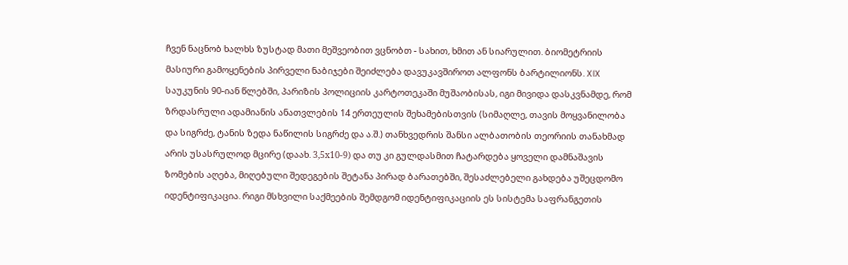ჩვენ ნაცნობ ხალხს ზუსტად მათი მეშვეობით ვცნობთ - სახით, ხმით ან სიარულით. ბიომეტრიის მასიური გამოყენების პირველი ნაბიჯები შეიძლება დავუკავშიროთ ალფონს ბარტილიონს. XIX საუკუნის 90-იან წლებში, პარიზის პოლიციის კარტოთეკაში მუშაობისას, იგი მივიდა დასკვნამდე, რომ ზრდასრული ადამიანის ანათვლების 14 ერთეულის შეხამებისთვის (სიმაღლე, თავის მოყვანილობა და სიგრძე, ტანის ზედა ნაწილის სიგრძე და ა.შ.) თანხვედრის შანსი ალბათობის თეორიის თანახმად არის უსასრულოდ მცირე (დაახ. 3,5х10-9) და თუ კი გულდასმით ჩატარდება ყოველი დამნაშავის ზომების აღება, მიღებული შედეგების შეტანა პირად ბარათებში, შესაძლებელი გახდება უშეცდომო იდენტიფიკაცია. რიგი მსხვილი საქმეების შემდგომ იდენტიფიკაციის ეს სისტემა საფრანგეთის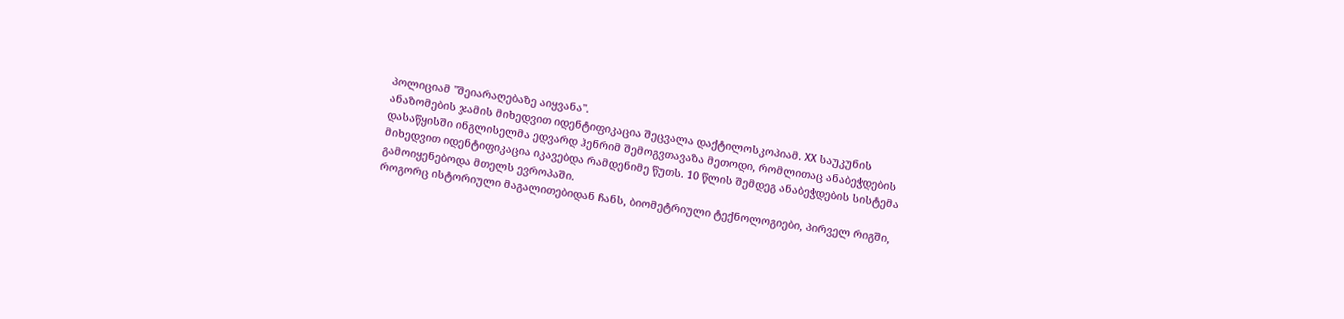პოლიციამ "შეიარაღებაზე აიყვანა".
ანაზომების ჯამის მიხედვით იდენტიფიკაცია შეცვალა დაქტილოსკოპიამ. XX საუკუნის დასაწყისში ინგლისელმა ედვარდ ჰენრიმ შემოგვთავაზა მეთოდი, რომლითაც ანაბეჭდების მიხედვით იდენტიფიკაცია იკავებდა რამდენიმე წუთს. 10 წლის შემდეგ ანაბეჭდების სისტემა გამოიყენებოდა მთელს ევროპაში.
როგორც ისტორიული მაგალითებიდან ჩანს, ბიომეტრიული ტექნოლოგიები, პირველ რიგში,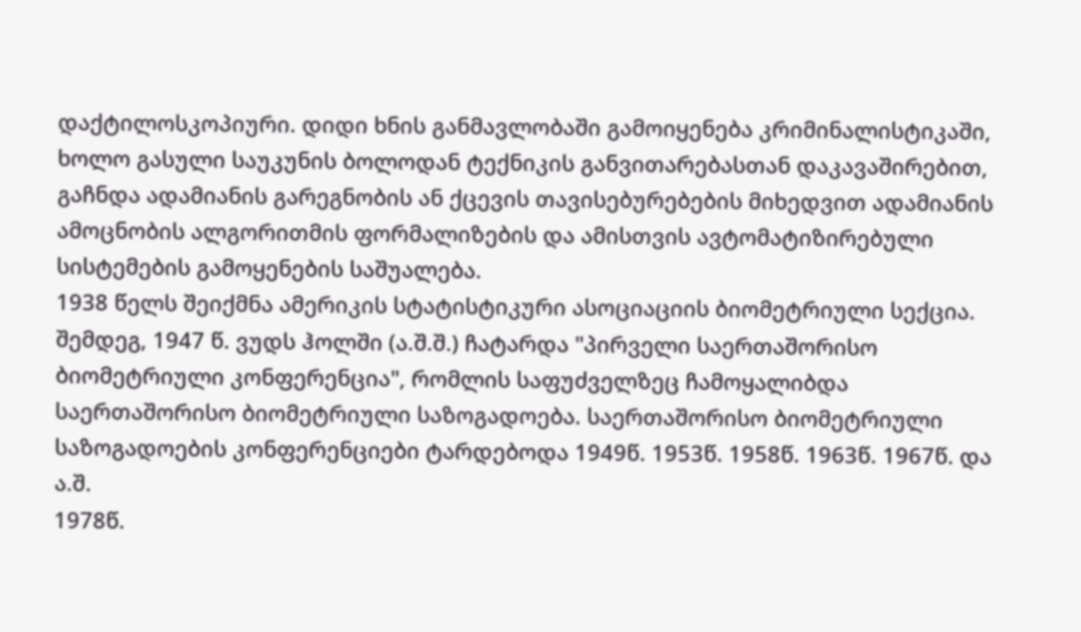დაქტილოსკოპიური. დიდი ხნის განმავლობაში გამოიყენება კრიმინალისტიკაში, ხოლო გასული საუკუნის ბოლოდან ტექნიკის განვითარებასთან დაკავაშირებით, გაჩნდა ადამიანის გარეგნობის ან ქცევის თავისებურებების მიხედვით ადამიანის ამოცნობის ალგორითმის ფორმალიზების და ამისთვის ავტომატიზირებული სისტემების გამოყენების საშუალება.
1938 წელს შეიქმნა ამერიკის სტატისტიკური ასოციაციის ბიომეტრიული სექცია. შემდეგ, 1947 წ. ვუდს ჰოლში (ა.შ.შ.) ჩატარდა "პირველი საერთაშორისო ბიომეტრიული კონფერენცია", რომლის საფუძველზეც ჩამოყალიბდა საერთაშორისო ბიომეტრიული საზოგადოება. საერთაშორისო ბიომეტრიული საზოგადოების კონფერენციები ტარდებოდა 1949წ. 1953წ. 1958წ. 1963წ. 1967წ. და ა.შ.
1978წ.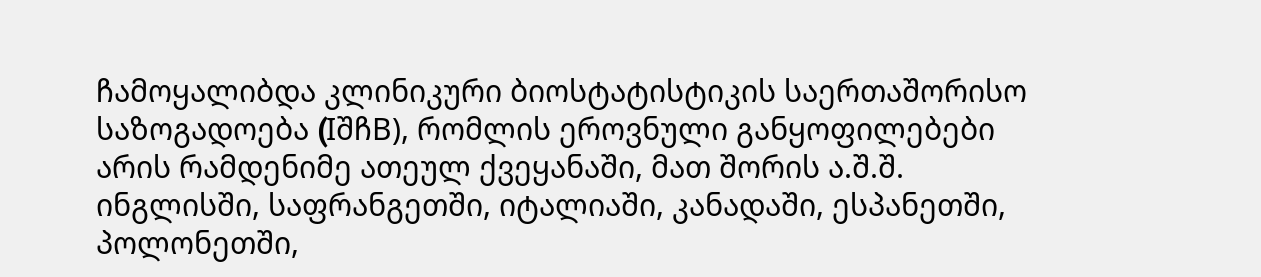ჩამოყალიბდა კლინიკური ბიოსტატისტიკის საერთაშორისო საზოგადოება (IშჩB), რომლის ეროვნული განყოფილებები არის რამდენიმე ათეულ ქვეყანაში, მათ შორის ა.შ.შ. ინგლისში, საფრანგეთში, იტალიაში, კანადაში, ესპანეთში, პოლონეთში,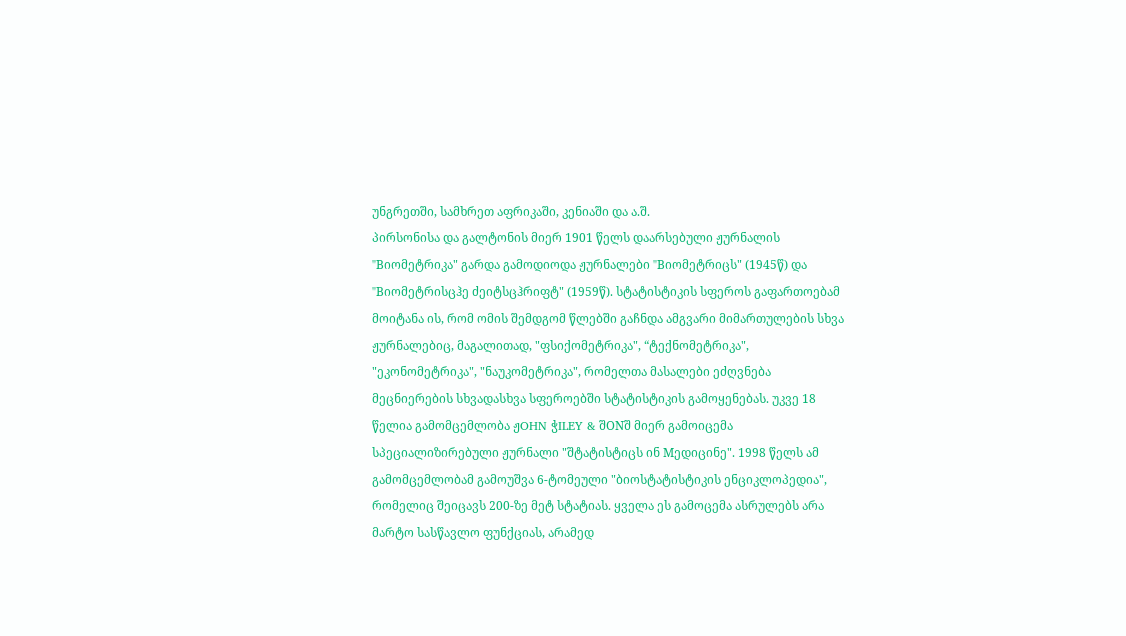უნგრეთში, სამხრეთ აფრიკაში, კენიაში და ა.შ.
პირსონისა და გალტონის მიერ 1901 წელს დაარსებული ჟურნალის "Bიომეტრიკა" გარდა გამოდიოდა ჟურნალები "Bიომეტრიცს" (1945წ) და "Bიომეტრისცჰე ძეიტსცჰრიფტ" (1959წ). სტატისტიკის სფეროს გაფართოებამ მოიტანა ის, რომ ომის შემდგომ წლებში გაჩნდა ამგვარი მიმართულების სხვა ჟურნალებიც, მაგალითად, "ფსიქომეტრიკა", “ტექნომეტრიკა", "ეკონომეტრიკა", "ნაუკომეტრიკა", რომელთა მასალები ეძღვნება მეცნიერების სხვადასხვა სფეროებში სტატისტიკის გამოყენებას. უკვე 18 წელია გამომცემლობა ჟOHN ჭILEY & შONშ მიერ გამოიცემა სპეციალიზირებული ჟურნალი "შტატისტიცს ინ Mედიცინე". 1998 წელს ამ გამომცემლობამ გამოუშვა 6-ტომეული "ბიოსტატისტიკის ენციკლოპედია", რომელიც შეიცავს 200-ზე მეტ სტატიას. ყველა ეს გამოცემა ასრულებს არა მარტო სასწავლო ფუნქციას, არამედ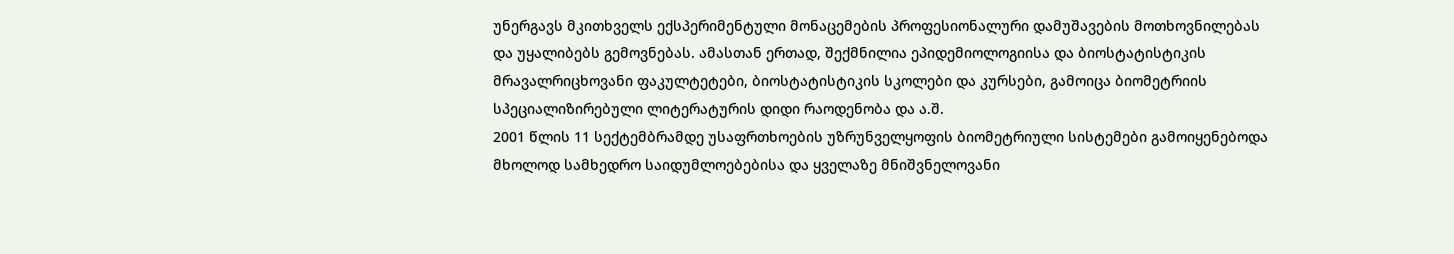უნერგავს მკითხველს ექსპერიმენტული მონაცემების პროფესიონალური დამუშავების მოთხოვნილებას და უყალიბებს გემოვნებას. ამასთან ერთად, შექმნილია ეპიდემიოლოგიისა და ბიოსტატისტიკის მრავალრიცხოვანი ფაკულტეტები, ბიოსტატისტიკის სკოლები და კურსები, გამოიცა ბიომეტრიის სპეციალიზირებული ლიტერატურის დიდი რაოდენობა და ა.შ.
2001 წლის 11 სექტემბრამდე უსაფრთხოების უზრუნველყოფის ბიომეტრიული სისტემები გამოიყენებოდა მხოლოდ სამხედრო საიდუმლოებებისა და ყველაზე მნიშვნელოვანი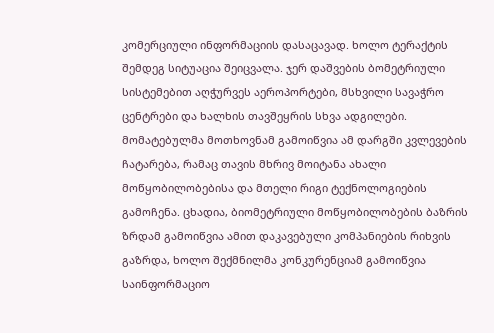კომერციული ინფორმაციის დასაცავად. ხოლო ტერაქტის შემდეგ სიტუაცია შეიცვალა. ჯერ დაშვების ბომეტრიული სისტემებით აღჭურვეს აეროპორტები, მსხვილი სავაჭრო ცენტრები და ხალხის თავშეყრის სხვა ადგილები. მომატებულმა მოთხოვნამ გამოიწვია ამ დარგში კვლევების ჩატარება, რამაც თავის მხრივ მოიტანა ახალი მოწყობილობებისა და მთელი რიგი ტექნოლოგიების გამოჩენა. ცხადია, ბიომეტრიული მოწყობილობების ბაზრის ზრდამ გამოიწვია ამით დაკავებული კომპანიების რიხვის გაზრდა, ხოლო შექმნილმა კონკურენციამ გამოიწვია საინფორმაციო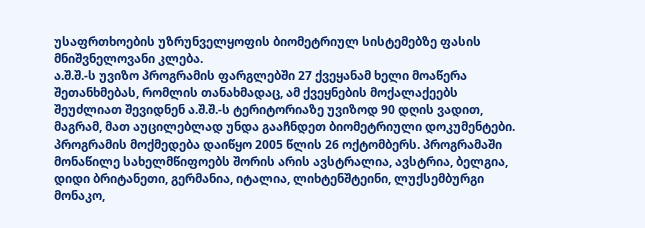უსაფრთხოების უზრუნველყოფის ბიომეტრიულ სისტემებზე ფასის მნიშვნელოვანი კლება.
ა.შ.შ.-ს უვიზო პროგრამის ფარგლებში 27 ქვეყანამ ხელი მოაწერა შეთანხმებას, რომლის თანახმადაც, ამ ქვეყნების მოქალაქეებს შეუძლიათ შევიდნენ ა.შ.შ.-ს ტერიტორიაზე უვიზოდ 90 დღის ვადით, მაგრამ, მათ აუცილებლად უნდა გააჩნდეთ ბიომეტრიული დოკუმენტები. პროგრამის მოქმედება დაიწყო 2005 წლის 26 ოქტომბერს. პროგრამაში მონაწილე სახელმწიფოებს შორის არის ავსტრალია, ავსტრია, ბელგია, დიდი ბრიტანეთი, გერმანია, იტალია, ლიხტენშტეინი, ლუქსემბურგი მონაკო,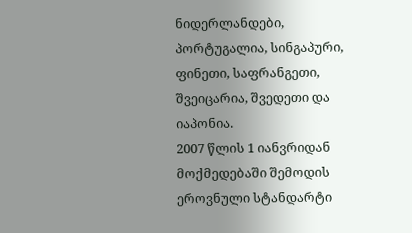ნიდერლანდები, პორტუგალია, სინგაპური, ფინეთი, საფრანგეთი, შვეიცარია, შვედეთი და იაპონია.
2007 წლის 1 იანვრიდან მოქმედებაში შემოდის ეროვნული სტანდარტი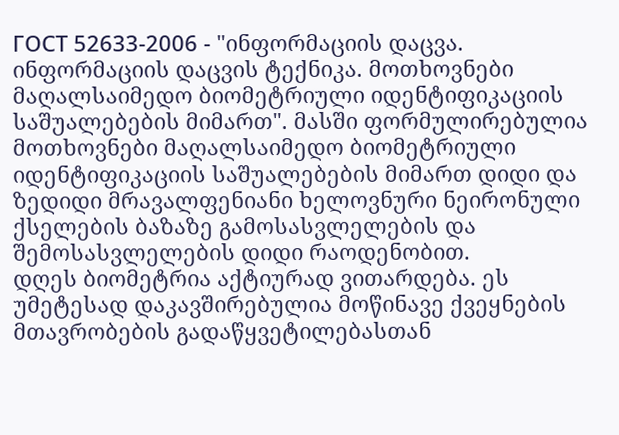ГОСТ 52633-2006 - "ინფორმაციის დაცვა. ინფორმაციის დაცვის ტექნიკა. მოთხოვნები მაღალსაიმედო ბიომეტრიული იდენტიფიკაციის საშუალებების მიმართ". მასში ფორმულირებულია მოთხოვნები მაღალსაიმედო ბიომეტრიული იდენტიფიკაციის საშუალებების მიმართ დიდი და ზედიდი მრავალფენიანი ხელოვნური ნეირონული ქსელების ბაზაზე გამოსასვლელების და შემოსასვლელების დიდი რაოდენობით.
დღეს ბიომეტრია აქტიურად ვითარდება. ეს უმეტესად დაკავშირებულია მოწინავე ქვეყნების მთავრობების გადაწყვეტილებასთან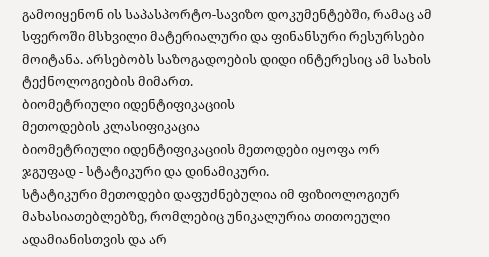გამოიყენონ ის საპასპორტო-სავიზო დოკუმენტებში, რამაც ამ სფეროში მსხვილი მატერიალური და ფინანსური რესურსები მოიტანა. არსებობს საზოგადოების დიდი ინტერესიც ამ სახის ტექნოლოგიების მიმართ.
ბიომეტრიული იდენტიფიკაციის
მეთოდების კლასიფიკაცია
ბიომეტრიული იდენტიფიკაციის მეთოდები იყოფა ორ ჯგუფად - სტატიკური და დინამიკური.
სტატიკური მეთოდები დაფუძნებულია იმ ფიზიოლოგიურ მახასიათებლებზე, რომლებიც უნიკალურია თითოეული ადამიანისთვის და არ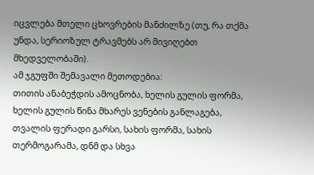იცვლება მთელი ცხოვრების მანძილზე (თუ, რა თქმა უნდა, სერიოზულ ტრავმებს არ მივიღებთ მხედველობაში).
ამ ჯგუფში შემავალი მეთოდებია:
თითის ანაბეჭდის ამოცნობა, ხელის გულის ფორმა, ხელის გულის წინა მხარეს ვენების განლაგება, თვალის ფერადი გარსი, სახის ფორმა, სახის თერმოგარამა, დნმ და სხვა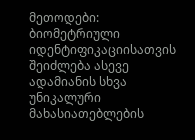მეთოდები: ბიომეტრიული იდენტიფიკაციისათვის შეიძლება ასევე ადამიანის სხვა უნიკალური მახასიათებლების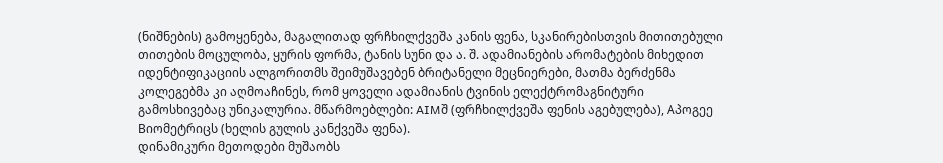(ნიშნების) გამოყენება, მაგალითად ფრჩხილქვეშა კანის ფენა, სკანირებისთვის მითითებული თითების მოცულობა, ყურის ფორმა, ტანის სუნი და ა. შ. ადამიანების არომატების მიხედით იდენტიფიკაციის ალგორითმს შეიმუშავებენ ბრიტანელი მეცნიერები, მათმა ბერძენმა კოლეგებმა კი აღმოაჩინეს, რომ ყოველი ადამიანის ტვინის ელექტრომაგნიტური გამოსხივებაც უნიკალურია. მწარმოებლები: AIMშ (ფრჩხილქვეშა ფენის აგებულება), Aპოგეე Bიომეტრიცს (ხელის გულის კანქვეშა ფენა).
დინამიკური მეთოდები მუშაობს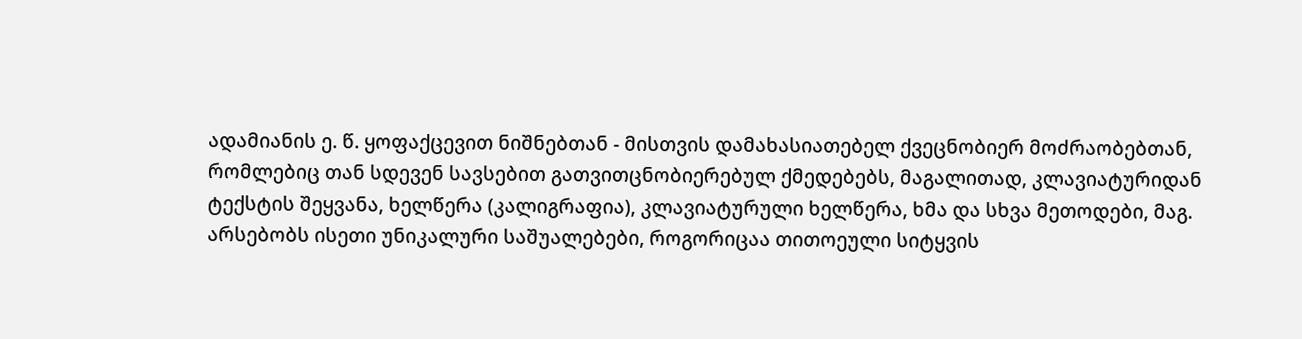ადამიანის ე. წ. ყოფაქცევით ნიშნებთან - მისთვის დამახასიათებელ ქვეცნობიერ მოძრაობებთან, რომლებიც თან სდევენ სავსებით გათვითცნობიერებულ ქმედებებს, მაგალითად, კლავიატურიდან ტექსტის შეყვანა, ხელწერა (კალიგრაფია), კლავიატურული ხელწერა, ხმა და სხვა მეთოდები, მაგ. არსებობს ისეთი უნიკალური საშუალებები, როგორიცაა თითოეული სიტყვის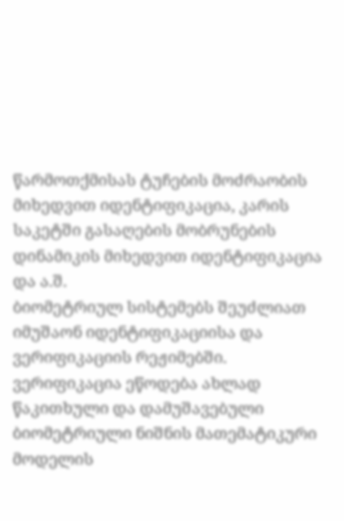წარმოთქმისას ტუჩების მოძრაობის მიხედვით იდენტიფიკაცია, კარის საკეტში გასაღების მობრუნების დინამიკის მიხედვით იდენტიფიკაცია და ა.შ.
ბიომეტრიულ სისტემებს შეუძლიათ იმუშაონ იდენტიფიკაციისა და ვერიფიკაციის რეჟიმებში.
ვერიფიკაცია ეწოდება ახლად წაკითხული და დამუშავებული ბიომეტრიული ნიშნის მათემატიკური მოდელის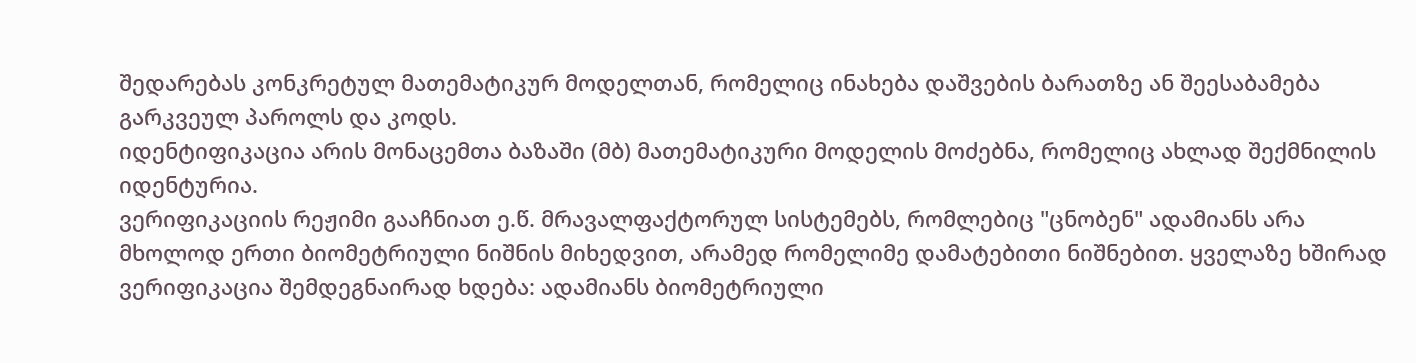შედარებას კონკრეტულ მათემატიკურ მოდელთან, რომელიც ინახება დაშვების ბარათზე ან შეესაბამება გარკვეულ პაროლს და კოდს.
იდენტიფიკაცია არის მონაცემთა ბაზაში (მბ) მათემატიკური მოდელის მოძებნა, რომელიც ახლად შექმნილის იდენტურია.
ვერიფიკაციის რეჟიმი გააჩნიათ ე.წ. მრავალფაქტორულ სისტემებს, რომლებიც "ცნობენ" ადამიანს არა მხოლოდ ერთი ბიომეტრიული ნიშნის მიხედვით, არამედ რომელიმე დამატებითი ნიშნებით. ყველაზე ხშირად ვერიფიკაცია შემდეგნაირად ხდება: ადამიანს ბიომეტრიული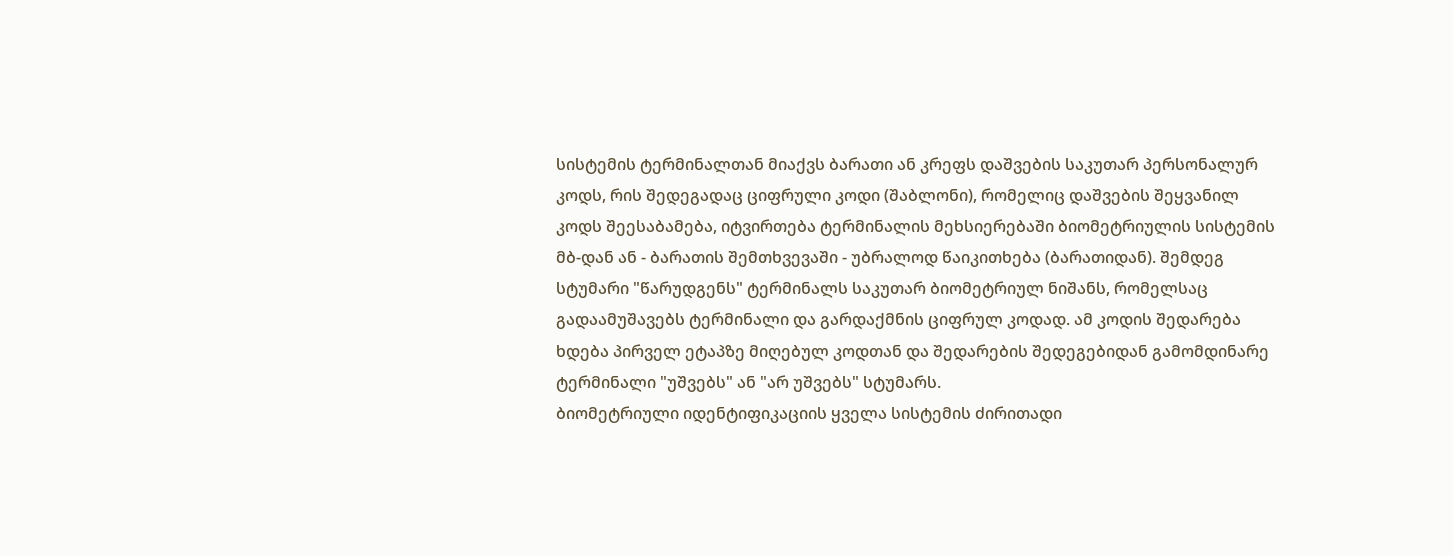სისტემის ტერმინალთან მიაქვს ბარათი ან კრეფს დაშვების საკუთარ პერსონალურ კოდს, რის შედეგადაც ციფრული კოდი (შაბლონი), რომელიც დაშვების შეყვანილ კოდს შეესაბამება, იტვირთება ტერმინალის მეხსიერებაში ბიომეტრიულის სისტემის მბ-დან ან - ბარათის შემთხვევაში - უბრალოდ წაიკითხება (ბარათიდან). შემდეგ სტუმარი "წარუდგენს" ტერმინალს საკუთარ ბიომეტრიულ ნიშანს, რომელსაც გადაამუშავებს ტერმინალი და გარდაქმნის ციფრულ კოდად. ამ კოდის შედარება ხდება პირველ ეტაპზე მიღებულ კოდთან და შედარების შედეგებიდან გამომდინარე ტერმინალი "უშვებს" ან "არ უშვებს" სტუმარს.
ბიომეტრიული იდენტიფიკაციის ყველა სისტემის ძირითადი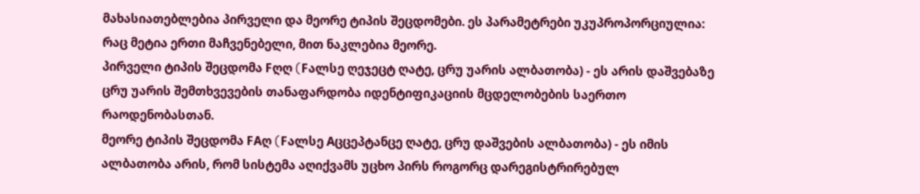მახასიათებლებია პირველი და მეორე ტიპის შეცდომები. ეს პარამეტრები უკუპროპორციულია: რაც მეტია ერთი მაჩვენებელი, მით ნაკლებია მეორე.
პირველი ტიპის შეცდომა Fღღ (Fალსე ღეჯეცტ ღატე, ცრუ უარის ალბათობა) - ეს არის დაშვებაზე ცრუ უარის შემთხვევების თანაფარდობა იდენტიფიკაციის მცდელობების საერთო რაოდენობასთან.
მეორე ტიპის შეცდომა FAღ (Fალსე Aცცეპტანცე ღატე, ცრუ დაშვების ალბათობა) - ეს იმის ალბათობა არის, რომ სისტემა აღიქვამს უცხო პირს როგორც დარეგისტრირებულ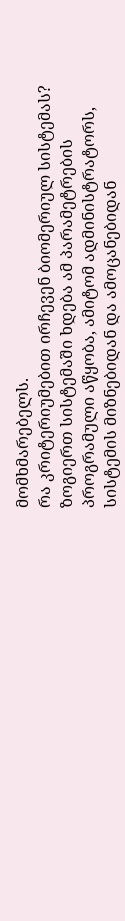მომხმარებელს.
რა კრიტერიუმებით ირჩევენ ბიომერიულ სისტემას?
ზოგიერთ სისტემაში ხდება ამ პარამეტრების პროგრამული აწყობა, ამიტომ ადმინისტრატორს, სისტემის მიზნებიდან და ამოცანებიდან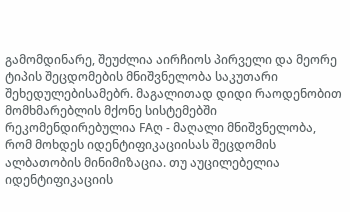გამომდინარე, შეუძლია აირჩიოს პირველი და მეორე ტიპის შეცდომების მნიშვნელობა საკუთარი შეხედულებისამებრ. მაგალითად დიდი რაოდენობით მომხმარებლის მქონე სისტემებში რეკომენდირებულია FAღ - მაღალი მნიშვნელობა, რომ მოხდეს იდენტიფიკაციისას შეცდომის ალბათობის მინიმიზაცია. თუ აუცილებელია იდენტიფიკაციის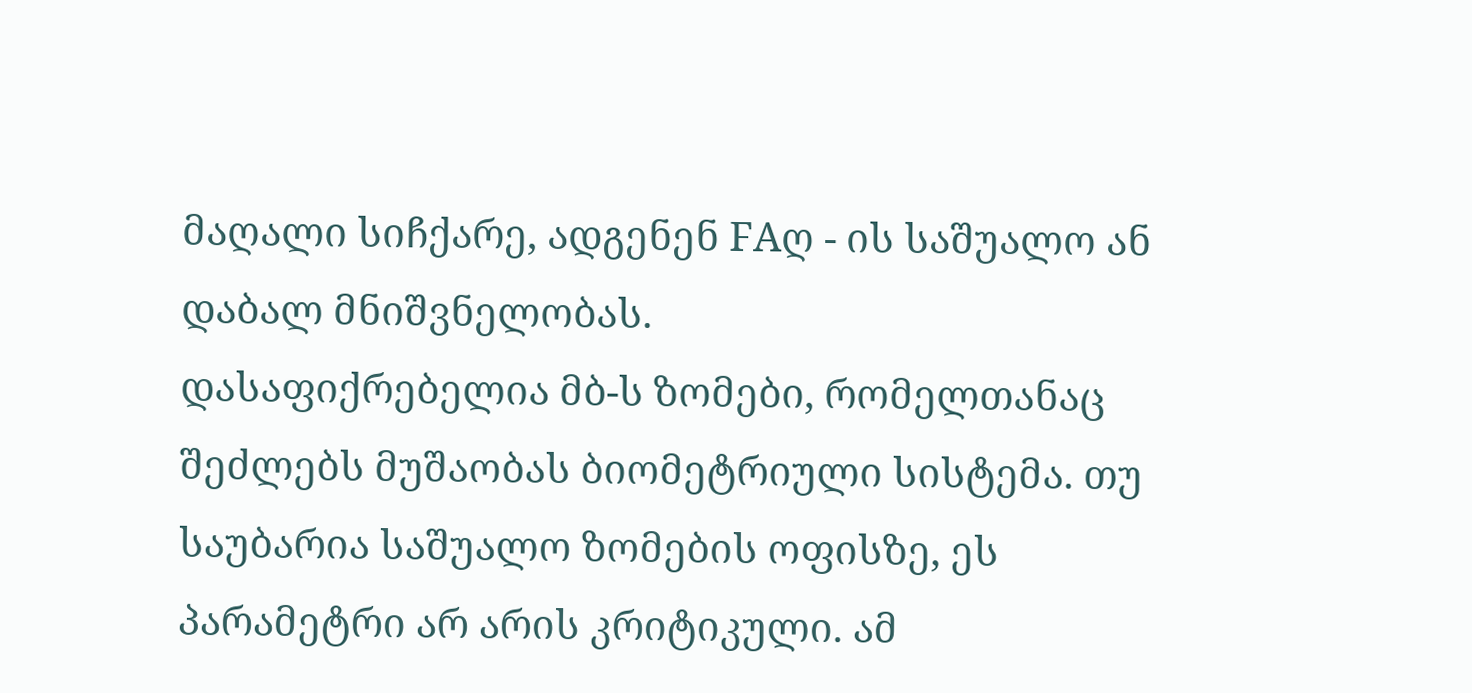მაღალი სიჩქარე, ადგენენ FAღ - ის საშუალო ან დაბალ მნიშვნელობას.
დასაფიქრებელია მბ-ს ზომები, რომელთანაც შეძლებს მუშაობას ბიომეტრიული სისტემა. თუ საუბარია საშუალო ზომების ოფისზე, ეს პარამეტრი არ არის კრიტიკული. ამ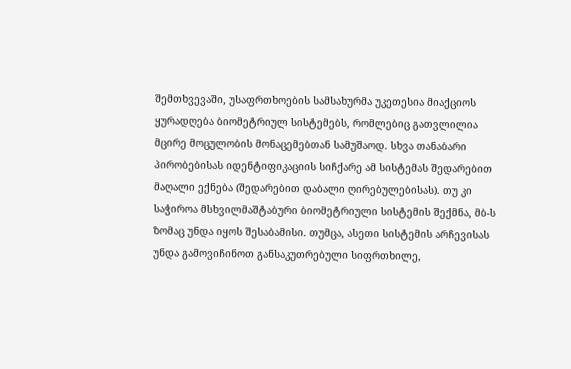შემთხვევაში, უსაფრთხოების სამსახურმა უკეთესია მიაქციოს ყურადღება ბიომეტრიულ სისტემებს, რომლებიც გათვლილია მცირე მოცულობის მონაცემებთან სამუშაოდ. სხვა თანაბარი პირობებისას იდენტიფიკაციის სიჩქარე ამ სისტემას შედარებით მაღალი ექნება (შედარებით დაბალი ღირებულებისას). თუ კი საჭიროა მსხვილმაშტაბური ბიომეტრიული სისტემის შექმნა, მბ-ს ზომაც უნდა იყოს შესაბამისი. თუმცა, ასეთი სისტემის არჩევისას უნდა გამოვიჩინოთ განსაკუთრებული სიფრთხილე,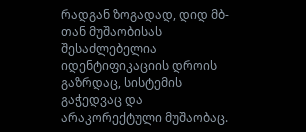რადგან ზოგადად, დიდ მბ-თან მუშაობისას შესაძლებელია იდენტიფიკაციის დროის გაზრდაც, სისტემის გაჭედვაც და არაკორექტული მუშაობაც.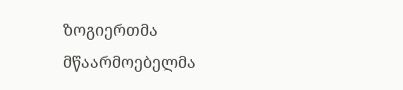ზოგიერთმა მწაარმოებელმა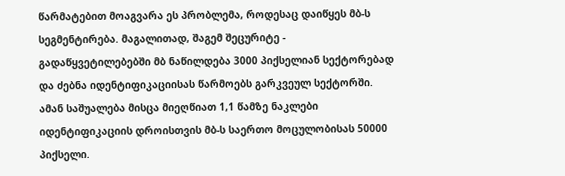წარმატებით მოაგვარა ეს პრობლემა, როდესაც დაიწყეს მბ-ს სეგმენტირება. მაგალითად, შაგემ შეცურიტე - გადაწყვეტილებებში მბ ნაწილდება 3000 პიქსელიან სექტორებად და ძებნა იდენტიფიკაციისას წარმოებს გარკვეულ სექტორში. ამან საშუალება მისცა მიეღწიათ 1,1 წამზე ნაკლები იდენტიფიკაციის დროისთვის მბ-ს საერთო მოცულობისას 50000 პიქსელი.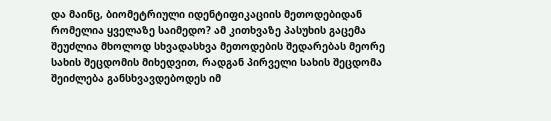და მაინც, ბიომეტრიული იდენტიფიკაციის მეთოდებიდან რომელია ყველაზე საიმედო? ამ კითხვაზე პასუხის გაცემა შეუძლია მხოლოდ სხვადასხვა მეთოდების შედარებას მეორე სახის შეცდომის მიხედვით, რადგან პირველი სახის შეცდომა შეიძლება განსხვავდებოდეს იმ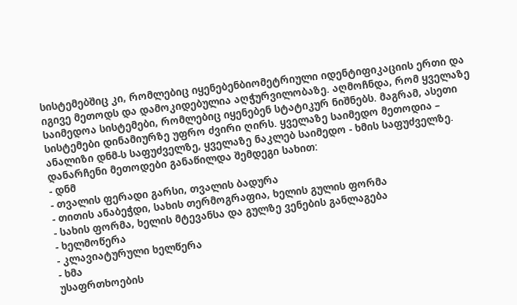სისტემებშიც კი, რომლებიც იყენებენბიომეტრიული იდენტიფიკაციის ერთი და იგივე მეთოდს და დამოკიდებულია აღჭურვილობაზე. აღმოჩნდა, რომ ყველაზე საიმედოა სისტემები, რომლებიც იყენებენ სტატიკურ ნიშნებს. მაგრამ, ასეთი სისტემები დინამიურზე უფრო ძვირი ღირს. ყველაზე საიმედო მეთოდია – ანალიზი დნმ-ს საფუძველზე, ყველაზე ნაკლებ საიმედო - ხმის საფუძველზე. დანარჩენი მეთოდები განაწილდა შემდეგი სახით:
- დნმ
- თვალის ფერადი გარსი, თვალის ბადურა
- თითის ანაბეჭდი, სახის თერმოგრაფია, ხელის გულის ფორმა
- სახის ფორმა, ხელის მტევანსა და გულზე ვენების განლაგება
- ხელმოწერა
- კლავიატურული ხელწერა
- ხმა
უსაფრთხოების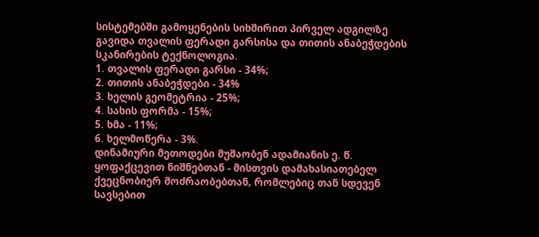სისტემებში გამოყენების სიხშირით პირველ ადგილზე გავიდა თვალის ფერადი გარსისა და თითის ანაბეჭდების სკანირების ტექნოლოგია.
1. თვალის ფერადი გარსი - 34%;
2. თითის ანაბეჭდები - 34%
3. ხელის გეომეტრია - 25%;
4. სახის ფორმა - 15%;
5. ხმა - 11%;
6. ხელმოწერა - 3%.
დინამიური მეთოდები მუშაობენ ადამიანის ე. წ. ყოფაქცევით ნიშნებთან - მისთვის დამახასიათებელ ქვეცნობიერ მოძრაობებთან, რომლებიც თან სდევენ სავსებით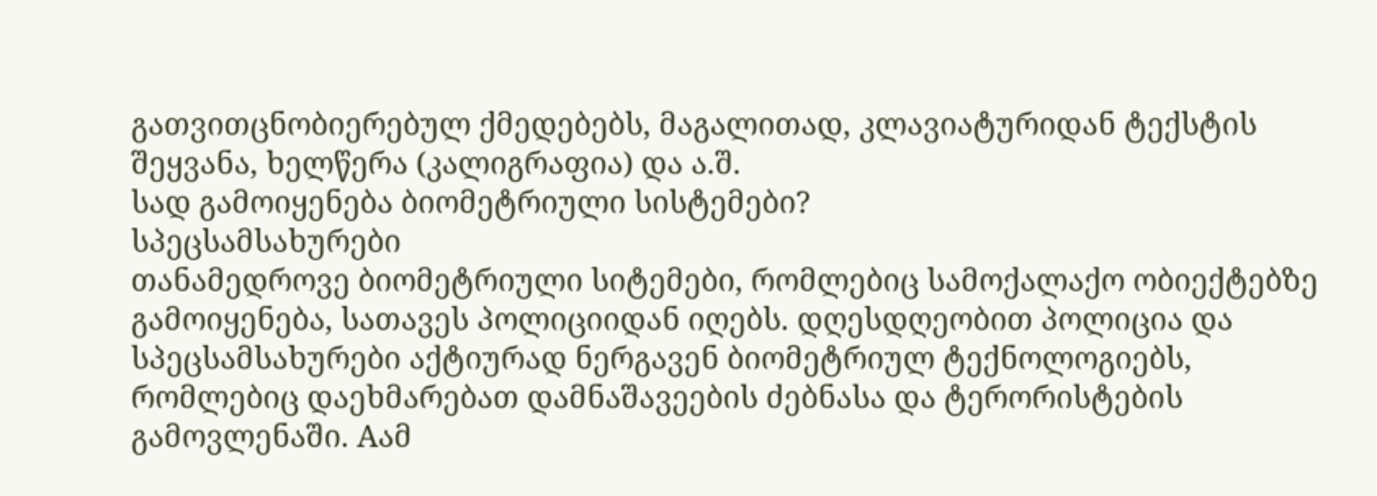გათვითცნობიერებულ ქმედებებს, მაგალითად, კლავიატურიდან ტექსტის შეყვანა, ხელწერა (კალიგრაფია) და ა.შ.
სად გამოიყენება ბიომეტრიული სისტემები?
სპეცსამსახურები
თანამედროვე ბიომეტრიული სიტემები, რომლებიც სამოქალაქო ობიექტებზე გამოიყენება, სათავეს პოლიციიდან იღებს. დღესდღეობით პოლიცია და სპეცსამსახურები აქტიურად ნერგავენ ბიომეტრიულ ტექნოლოგიებს, რომლებიც დაეხმარებათ დამნაშავეების ძებნასა და ტერორისტების გამოვლენაში. Aამ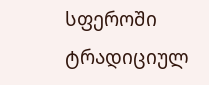სფეროში ტრადიციულ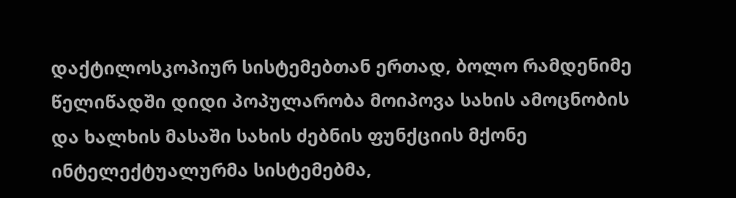დაქტილოსკოპიურ სისტემებთან ერთად, ბოლო რამდენიმე წელიწადში დიდი პოპულარობა მოიპოვა სახის ამოცნობის და ხალხის მასაში სახის ძებნის ფუნქციის მქონე ინტელექტუალურმა სისტემებმა,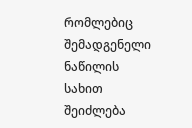რომლებიც შემადგენელი ნაწილის სახით შეიძლება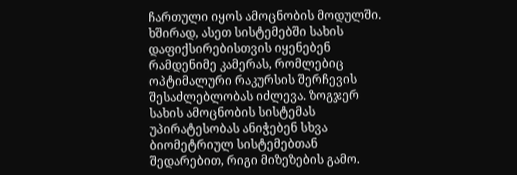ჩართული იყოს ამოცნობის მოდულში. ხშირად, ასეთ სისტემებში სახის დაფიქსირებისთვის იყენებენ რამდენიმე კამერას, რომლებიც ოპტიმალური რაკურსის შერჩევის შესაძლებლობას იძლევა. ზოგჯერ სახის ამოცნობის სისტემას უპირატესობას ანიჭებენ სხვა ბიომეტრიულ სისტემებთან შედარებით, რიგი მიზეზების გამო.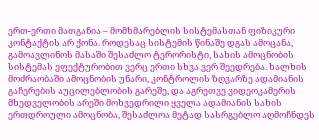ერთ-ერთი მათგანია – მომხმარებლის სისტემასთან ფიზიკური კონტაქტის არ ქონა. როდესაც სისტემის წინაშე დგას ამოცანა, გამოავლინოს მასაში შესაძლო ტერორისტი, სახის ამოცნობის სისტემას ეფექტურობით ვერც ერთი სხვა ვერ შეედრება. ხალხის მოძრაობაში ამოცნობის უნარი, კონტროლის ზღვარზე ადამიანის გაჩერების აუცილებლობის გარეშე, და აგრეთვე ვიდეოკამერის მხედველობის არეში მოხვედრილი ყველა ადამიანის სახის ერთდროული ამოცნობა, შესაძლოა მეტად სასრგებლო აღმოჩნდეს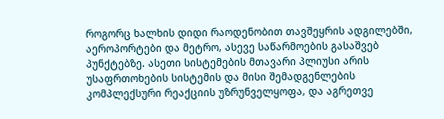როგორც ხალხის დიდი რაოდენობით თავშეყრის ადგილებში, აეროპორტები და მეტრო, ასევე საწარმოების გასაშვებ პუნქტებზე. ასეთი სისტემების მთავარი პლიუსი არის უსაფრთოხების სისტემის და მისი შემადგენლების კომპლექსური რეაქციის უზრუნველყოფა, და აგრეთვე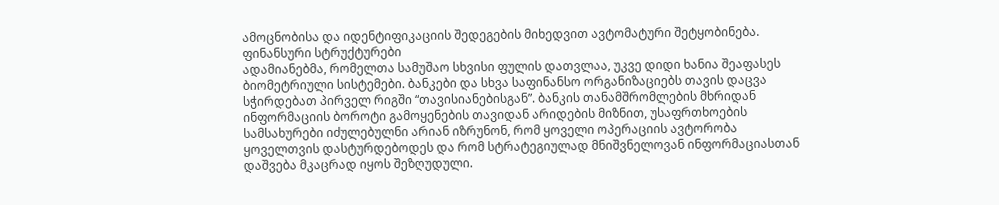ამოცნობისა და იდენტიფიკაციის შედეგების მიხედვით ავტომატური შეტყობინება.
ფინანსური სტრუქტურები
ადამიანებმა, რომელთა სამუშაო სხვისი ფულის დათვლაა, უკვე დიდი ხანია შეაფასეს ბიომეტრიული სისტემები. ბანკები და სხვა საფინანსო ორგანიზაციებს თავის დაცვა სჭირდებათ პირველ რიგში “თავისიანებისგან”. ბანკის თანამშრომლების მხრიდან ინფორმაციის ბოროტი გამოყენების თავიდან არიდების მიზნით, უსაფრთხოების სამსახურები იძულებულნი არიან იზრუნონ, რომ ყოველი ოპერაციის ავტორობა ყოველთვის დასტურდებოდეს და რომ სტრატეგიულად მნიშვნელოვან ინფორმაციასთან დაშვება მკაცრად იყოს შეზღუდული.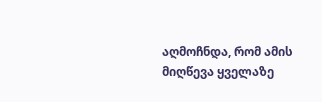აღმოჩნდა, რომ ამის მიღწევა ყველაზე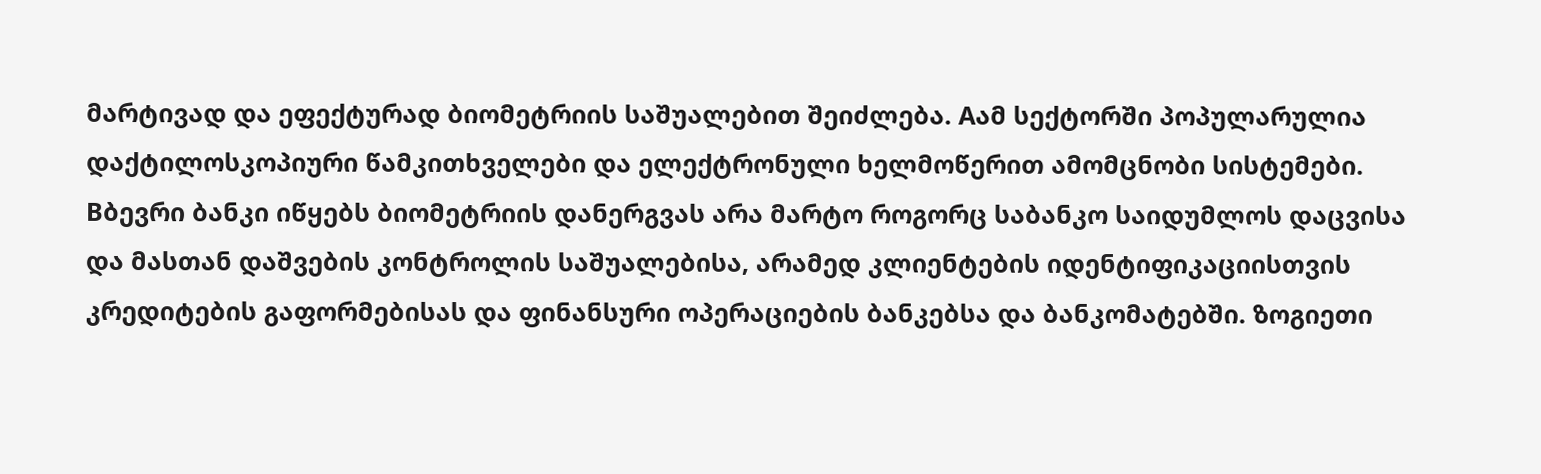მარტივად და ეფექტურად ბიომეტრიის საშუალებით შეიძლება. Aამ სექტორში პოპულარულია დაქტილოსკოპიური წამკითხველები და ელექტრონული ხელმოწერით ამომცნობი სისტემები. Bბევრი ბანკი იწყებს ბიომეტრიის დანერგვას არა მარტო როგორც საბანკო საიდუმლოს დაცვისა და მასთან დაშვების კონტროლის საშუალებისა, არამედ კლიენტების იდენტიფიკაციისთვის კრედიტების გაფორმებისას და ფინანსური ოპერაციების ბანკებსა და ბანკომატებში. ზოგიეთი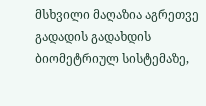მსხვილი მაღაზია აგრეთვე გადადის გადახდის ბიომეტრიულ სისტემაზე,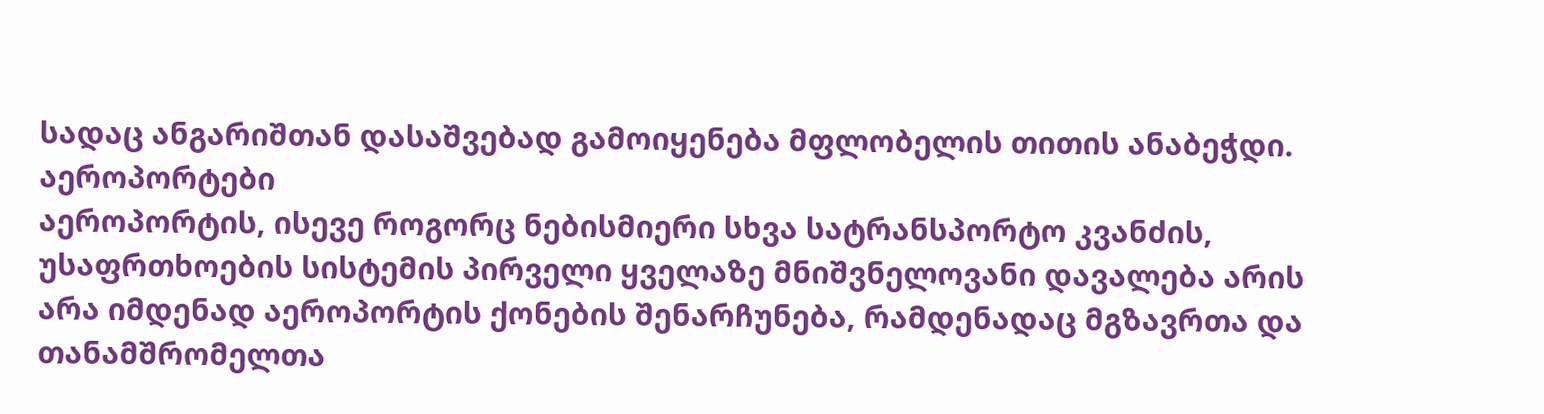სადაც ანგარიშთან დასაშვებად გამოიყენება მფლობელის თითის ანაბეჭდი.
აეროპორტები
აეროპორტის, ისევე როგორც ნებისმიერი სხვა სატრანსპორტო კვანძის, უსაფრთხოების სისტემის პირველი ყველაზე მნიშვნელოვანი დავალება არის არა იმდენად აეროპორტის ქონების შენარჩუნება, რამდენადაც მგზავრთა და თანამშრომელთა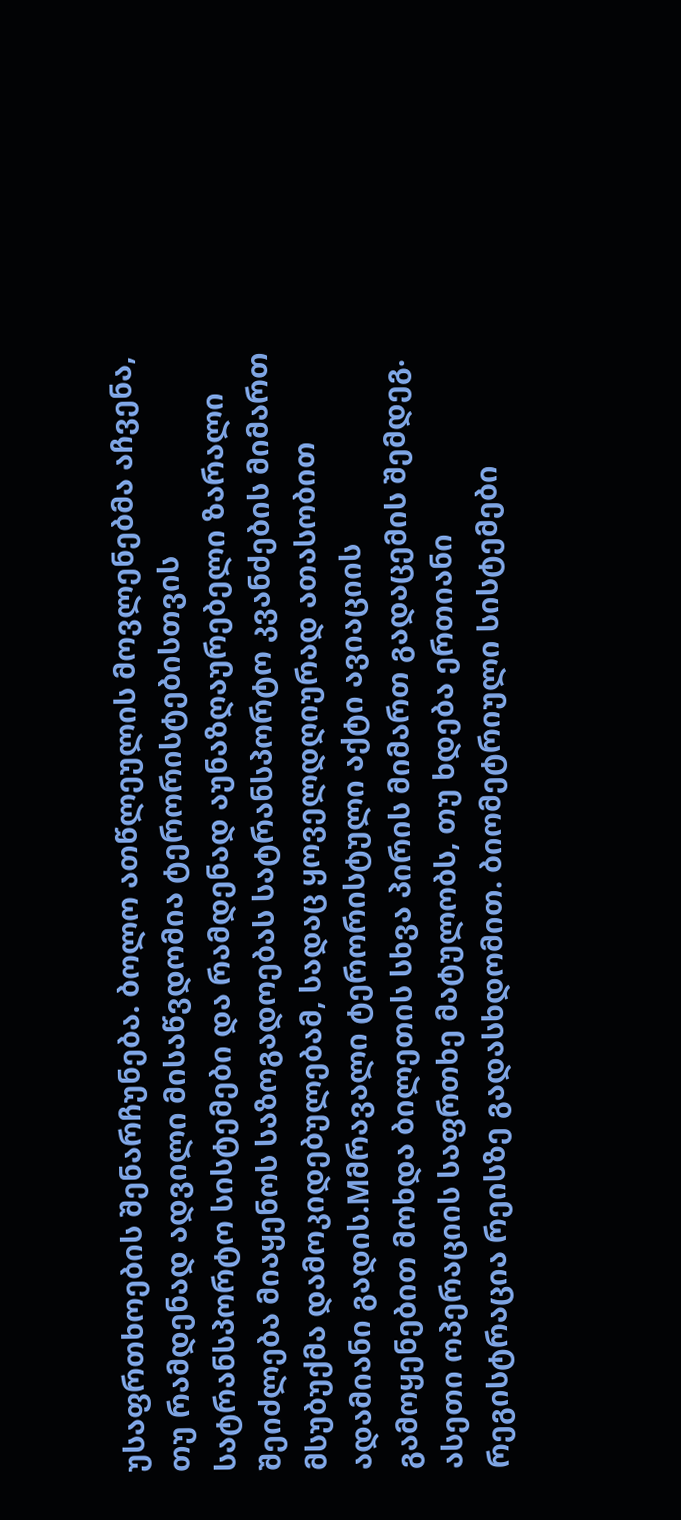უსაფრთხოების შენარჩუნება. ბოლო ათწლეულის მოვლენებმა აჩვენა, თუ რამდენად ადვილი მისაწვდომია ტერორისტებისთვის სატრანსპორტო სისტემები და რამდენად აუნაზღაურებელი ზარალი შეიძლება მიაყენოს საზოგადოებას სატრანსპორტო კვანძების მიმართ მსუბუქმა დამოკიდებულებამ, სადაც ყოველდღიურად ათასობით ადამიანი გადის.Mმრავალი ტერორისტული აქტი ავიაციის გამოყენებით მოხდა ბილეთის სხვა პირის მიმართ გადაცემის შემდეგ. ასეთი ოპერაციის საფრთხე მატულობს, თუ ხდება ერთიანი რეგისტრაცია რეისზე გადასხდომით. ბიომეტრიული სისტემები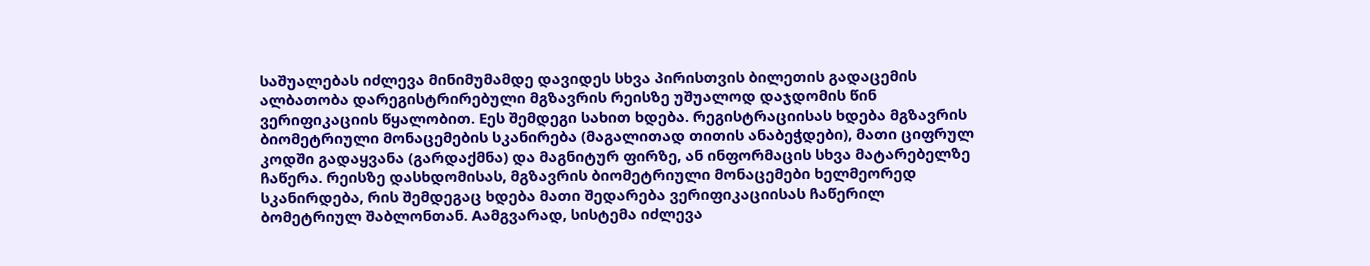საშუალებას იძლევა მინიმუმამდე დავიდეს სხვა პირისთვის ბილეთის გადაცემის ალბათობა დარეგისტრირებული მგზავრის რეისზე უშუალოდ დაჯდომის წინ ვერიფიკაციის წყალობით. Eეს შემდეგი სახით ხდება. რეგისტრაციისას ხდება მგზავრის ბიომეტრიული მონაცემების სკანირება (მაგალითად თითის ანაბეჭდები), მათი ციფრულ კოდში გადაყვანა (გარდაქმნა) და მაგნიტურ ფირზე, ან ინფორმაცის სხვა მატარებელზე ჩაწერა. რეისზე დასხდომისას, მგზავრის ბიომეტრიული მონაცემები ხელმეორედ სკანირდება, რის შემდეგაც ხდება მათი შედარება ვერიფიკაციისას ჩაწერილ ბომეტრიულ შაბლონთან. Aამგვარად, სისტემა იძლევა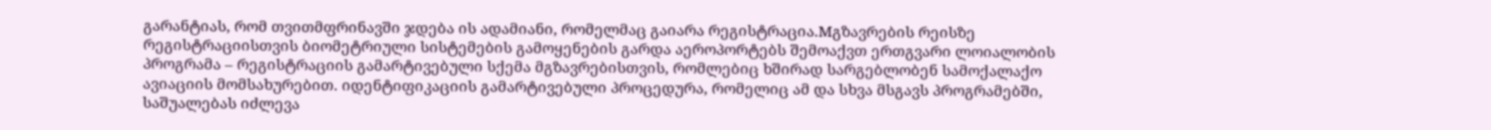გარანტიას, რომ თვითმფრინავში ჯდება ის ადამიანი, რომელმაც გაიარა რეგისტრაცია.Mგზავრების რეისზე რეგისტრაციისთვის ბიომეტრიული სისტემების გამოყენების გარდა აეროპორტებს შემოაქვთ ერთგვარი ლოიალობის პროგრამა – რეგისტრაციის გამარტივებული სქემა მგზავრებისთვის, რომლებიც ხშირად სარგებლობენ სამოქალაქო ავიაციის მომსახურებით. იდენტიფიკაციის გამარტივებული პროცედურა, რომელიც ამ და სხვა მსგავს პროგრამებში, საშუალებას იძლევა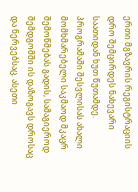ერთი მგზავრის რეგისტრაციის დრო შემცირდეს ნახევარი საათიდან ხუთ წუთამდე. პროგრამაში შესვლისას ახალი მომხმარებელი საკმაოდ მკაცრ შემოწმებას გადის, სამაგიეროდ შემდგომში ის დაზოგავს დროსაც და ნერვებსაც. ასეთი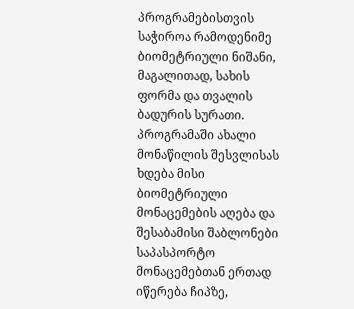პროგრამებისთვის საჭიროა რამოდენიმე ბიომეტრიული ნიშანი, მაგალითად, სახის ფორმა და თვალის ბადურის სურათი. პროგრამაში ახალი მონაწილის შესვლისას ხდება მისი ბიომეტრიული მონაცემების აღება და შესაბამისი შაბლონები საპასპორტო მონაცემებთან ერთად იწერება ჩიპზე,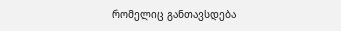რომელიც განთავსდება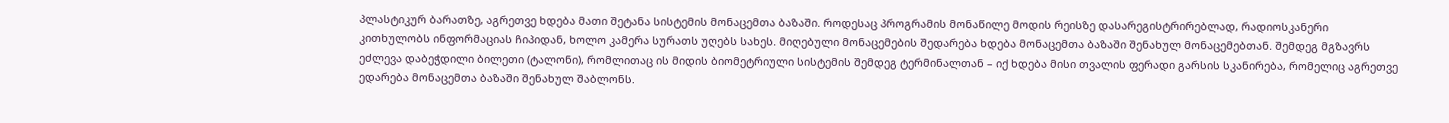პლასტიკურ ბარათზე, აგრეთვე ხდება მათი შეტანა სისტემის მონაცემთა ბაზაში. როდესაც პროგრამის მონაწილე მოდის რეისზე დასარეგისტრირებლად, რადიოსკანერი კითხულობს ინფორმაციას ჩიპიდან, ხოლო კამერა სურათს უღებს სახეს. მიღებული მონაცემების შედარება ხდება მონაცემთა ბაზაში შენახულ მონაცემებთან. შემდეგ მგზავრს ეძლევა დაბეჭდილი ბილეთი (ტალონი), რომლითაც ის მიდის ბიომეტრიული სისტემის შემდეგ ტერმინალთან – იქ ხდება მისი თვალის ფერადი გარსის სკანირება, რომელიც აგრეთვე ედარება მონაცემთა ბაზაში შენახულ შაბლონს.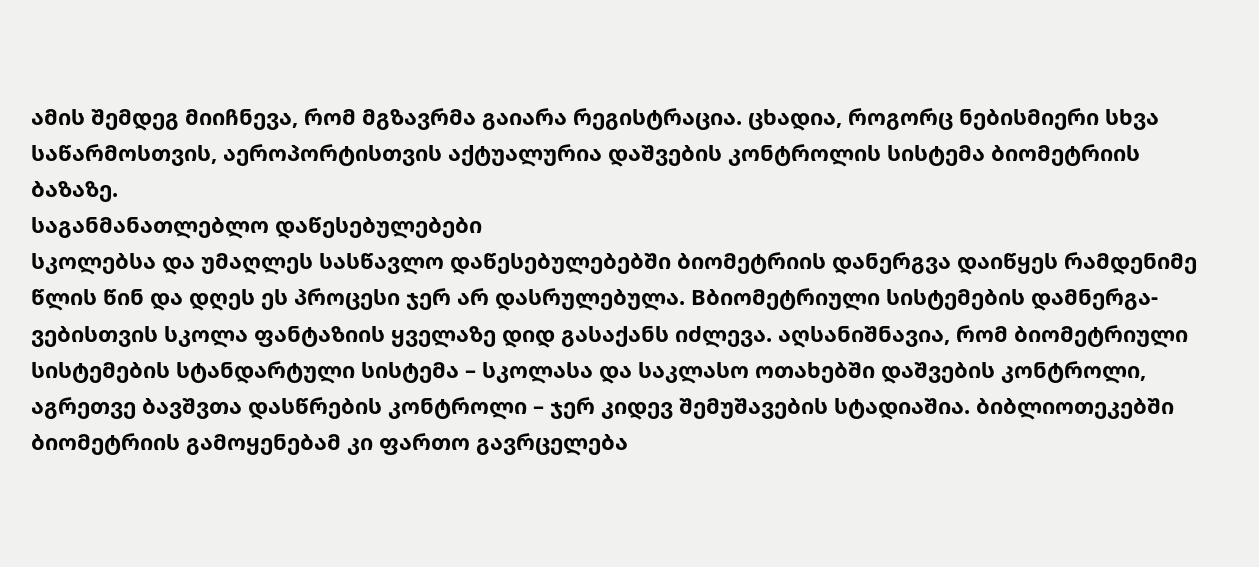ამის შემდეგ მიიჩნევა, რომ მგზავრმა გაიარა რეგისტრაცია. ცხადია, როგორც ნებისმიერი სხვა საწარმოსთვის, აეროპორტისთვის აქტუალურია დაშვების კონტროლის სისტემა ბიომეტრიის ბაზაზე.
საგანმანათლებლო დაწესებულებები
სკოლებსა და უმაღლეს სასწავლო დაწესებულებებში ბიომეტრიის დანერგვა დაიწყეს რამდენიმე წლის წინ და დღეს ეს პროცესი ჯერ არ დასრულებულა. Bბიომეტრიული სისტემების დამნერგა-ვებისთვის სკოლა ფანტაზიის ყველაზე დიდ გასაქანს იძლევა. აღსანიშნავია, რომ ბიომეტრიული სისტემების სტანდარტული სისტემა – სკოლასა და საკლასო ოთახებში დაშვების კონტროლი, აგრეთვე ბავშვთა დასწრების კონტროლი – ჯერ კიდევ შემუშავების სტადიაშია. ბიბლიოთეკებში ბიომეტრიის გამოყენებამ კი ფართო გავრცელება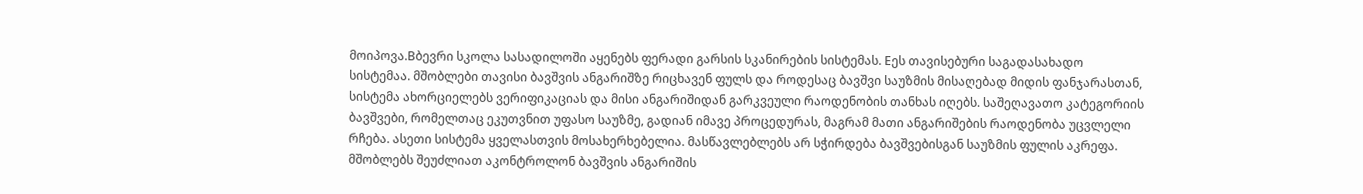მოიპოვა.Bბევრი სკოლა სასადილოში აყენებს ფერადი გარსის სკანირების სისტემას. Eეს თავისებური საგადასახადო სისტემაა. მშობლები თავისი ბავშვის ანგარიშზე რიცხავენ ფულს და როდესაც ბავშვი საუზმის მისაღებად მიდის ფანჯარასთან, სისტემა ახორციელებს ვერიფიკაციას და მისი ანგარიშიდან გარკვეული რაოდენობის თანხას იღებს. საშეღავათო კატეგორიის ბავშვები, რომელთაც ეკუთვნით უფასო საუზმე, გადიან იმავე პროცედურას, მაგრამ მათი ანგარიშების რაოდენობა უცვლელი რჩება. ასეთი სისტემა ყველასთვის მოსახერხებელია. მასწავლებლებს არ სჭირდება ბავშვებისგან საუზმის ფულის აკრეფა. მშობლებს შეუძლიათ აკონტროლონ ბავშვის ანგარიშის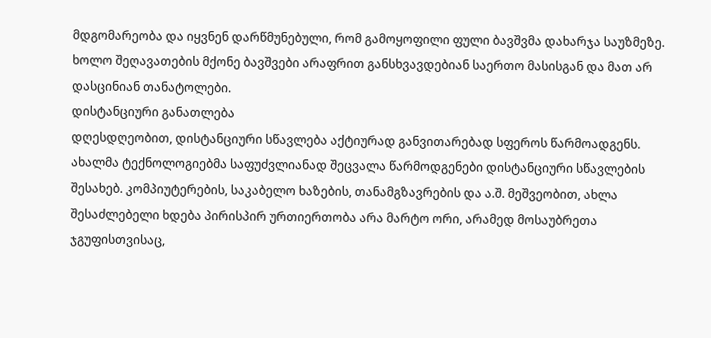მდგომარეობა და იყვნენ დარწმუნებული, რომ გამოყოფილი ფული ბავშვმა დახარჯა საუზმეზე. ხოლო შეღავათების მქონე ბავშვები არაფრით განსხვავდებიან საერთო მასისგან და მათ არ დასცინიან თანატოლები.
დისტანციური განათლება
დღესდღეობით, დისტანციური სწავლება აქტიურად განვითარებად სფეროს წარმოადგენს. ახალმა ტექნოლოგიებმა საფუძვლიანად შეცვალა წარმოდგენები დისტანციური სწავლების შესახებ. კომპიუტერების, საკაბელო ხაზების, თანამგზავრების და ა.შ. მეშვეობით, ახლა შესაძლებელი ხდება პირისპირ ურთიერთობა არა მარტო ორი, არამედ მოსაუბრეთა ჯგუფისთვისაც,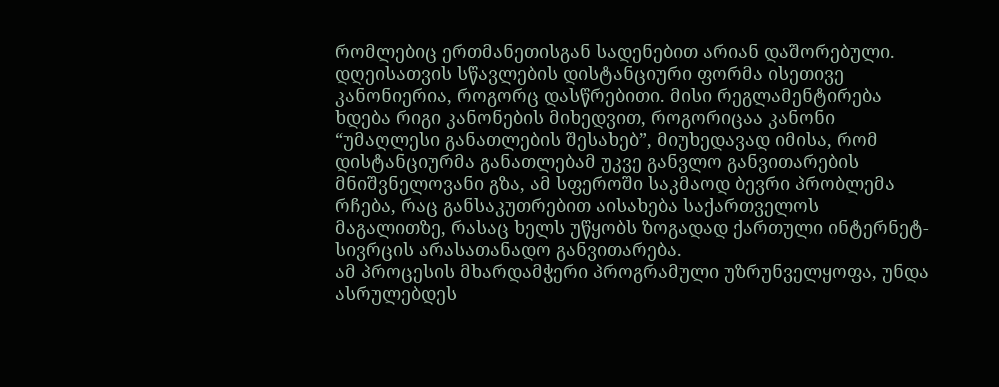რომლებიც ერთმანეთისგან სადენებით არიან დაშორებული. დღეისათვის სწავლების დისტანციური ფორმა ისეთივე კანონიერია, როგორც დასწრებითი. მისი რეგლამენტირება ხდება რიგი კანონების მიხედვით, როგორიცაა კანონი “უმაღლესი განათლების შესახებ”, მიუხედავად იმისა, რომ დისტანციურმა განათლებამ უკვე განვლო განვითარების მნიშვნელოვანი გზა, ამ სფეროში საკმაოდ ბევრი პრობლემა რჩება, რაც განსაკუთრებით აისახება საქართველოს მაგალითზე, რასაც ხელს უწყობს ზოგადად ქართული ინტერნეტ-სივრცის არასათანადო განვითარება.
ამ პროცესის მხარდამჭერი პროგრამული უზრუნველყოფა, უნდა ასრულებდეს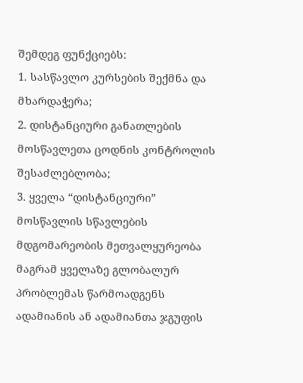შემდეგ ფუნქციებს:
1. სასწავლო კურსების შექმნა და მხარდაჭერა;
2. დისტანციური განათლების მოსწავლეთა ცოდნის კონტროლის შესაძლებლობა;
3. ყველა “დისტანციური” მოსწავლის სწავლების მდგომარეობის მეთვალყურეობა
მაგრამ ყველაზე გლობალურ პრობლემას წარმოადგენს ადამიანის ან ადამიანთა ჯგუფის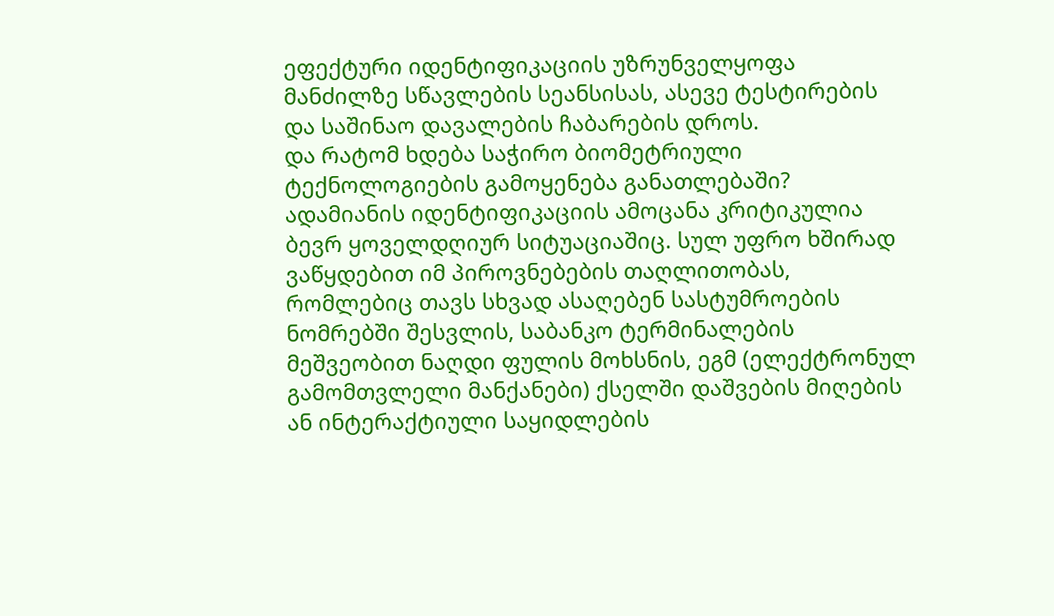ეფექტური იდენტიფიკაციის უზრუნველყოფა მანძილზე სწავლების სეანსისას, ასევე ტესტირების და საშინაო დავალების ჩაბარების დროს.
და რატომ ხდება საჭირო ბიომეტრიული ტექნოლოგიების გამოყენება განათლებაში?
ადამიანის იდენტიფიკაციის ამოცანა კრიტიკულია ბევრ ყოველდღიურ სიტუაციაშიც. სულ უფრო ხშირად ვაწყდებით იმ პიროვნებების თაღლითობას, რომლებიც თავს სხვად ასაღებენ სასტუმროების ნომრებში შესვლის, საბანკო ტერმინალების მეშვეობით ნაღდი ფულის მოხსნის, ეგმ (ელექტრონულ გამომთვლელი მანქანები) ქსელში დაშვების მიღების ან ინტერაქტიული საყიდლების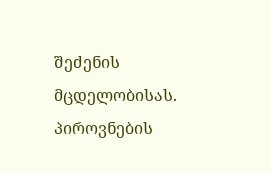შეძენის მცდელობისას.
პიროვნების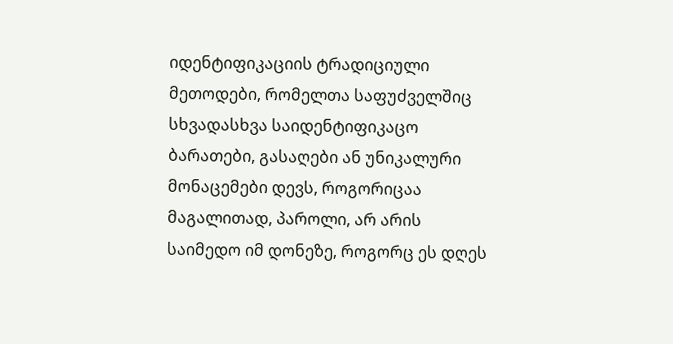იდენტიფიკაციის ტრადიციული მეთოდები, რომელთა საფუძველშიც სხვადასხვა საიდენტიფიკაცო ბარათები, გასაღები ან უნიკალური მონაცემები დევს, როგორიცაა მაგალითად, პაროლი, არ არის საიმედო იმ დონეზე, როგორც ეს დღეს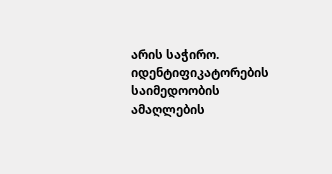არის საჭირო. იდენტიფიკატორების საიმედოობის ამაღლების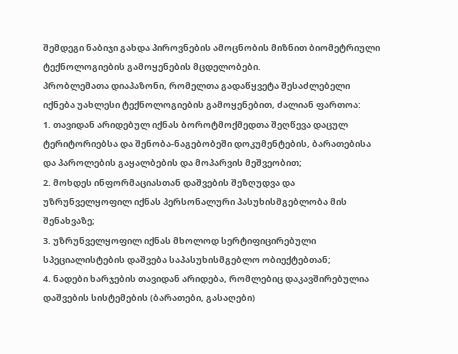შემდეგი ნაბიჯი გახდა პიროვნების ამოცნობის მიზნით ბიომეტრიული ტექნოლოგიების გამოყენების მცდელობები.
პრობლემათა დიაპაზონი, რომელთა გადაწყვეტა შესაძლებელი იქნება უახლესი ტექნოლოგიების გამოყენებით, ძალიან ფართოა:
1. თავიდან არიდებულ იქნას ბოროტმოქმედთა შეღწევა დაცულ ტერიტორიებსა და შენობა-ნაგებობეში დოკუმენტების, ბარათებისა და პაროლების გაყალბების და მოპარვის მეშვეობით;
2. მოხდეს ინფორმაციასთან დაშვების შეზღუდვა და უზრუნველყოფილ იქნას პერსონალური პასუხისმგებლობა მის შენახვაზე;
3. უზრუნველყოფილ იქნას მხოლოდ სერტიფიცირებული სპეციალისტების დაშვება საპასუხისმგებლო ობიექტებთან;
4. ნადები ხარჯების თავიდან არიდება, რომლებიც დაკავშირებულია დაშვების სისტემების (ბარათები, გასაღები)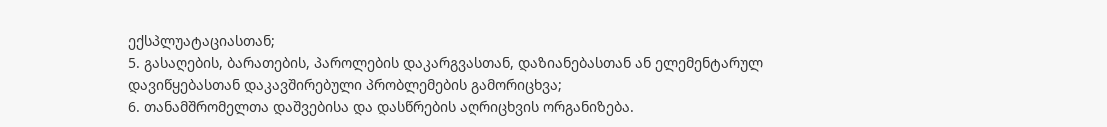ექსპლუატაციასთან;
5. გასაღების, ბარათების, პაროლების დაკარგვასთან, დაზიანებასთან ან ელემენტარულ დავიწყებასთან დაკავშირებული პრობლემების გამორიცხვა;
6. თანამშრომელთა დაშვებისა და დასწრების აღრიცხვის ორგანიზება.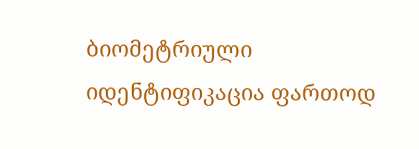ბიომეტრიული იდენტიფიკაცია ფართოდ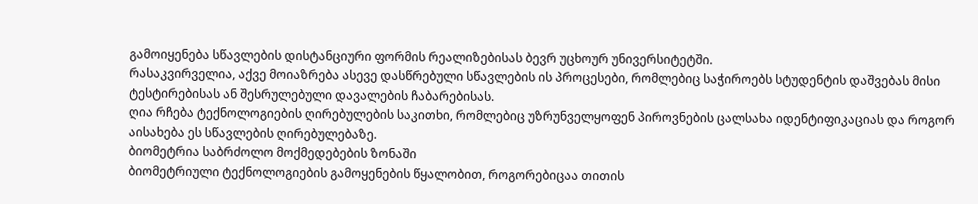გამოიყენება სწავლების დისტანციური ფორმის რეალიზებისას ბევრ უცხოურ უნივერსიტეტში.
რასაკვირველია, აქვე მოიაზრება ასევე დასწრებული სწავლების ის პროცესები, რომლებიც საჭიროებს სტუდენტის დაშვებას მისი ტესტირებისას ან შესრულებული დავალების ჩაბარებისას.
ღია რჩება ტექნოლოგიების ღირებულების საკითხი, რომლებიც უზრუნველყოფენ პიროვნების ცალსახა იდენტიფიკაციას და როგორ აისახება ეს სწავლების ღირებულებაზე.
ბიომეტრია საბრძოლო მოქმედებების ზონაში
ბიომეტრიული ტექნოლოგიების გამოყენების წყალობით, როგორებიცაა თითის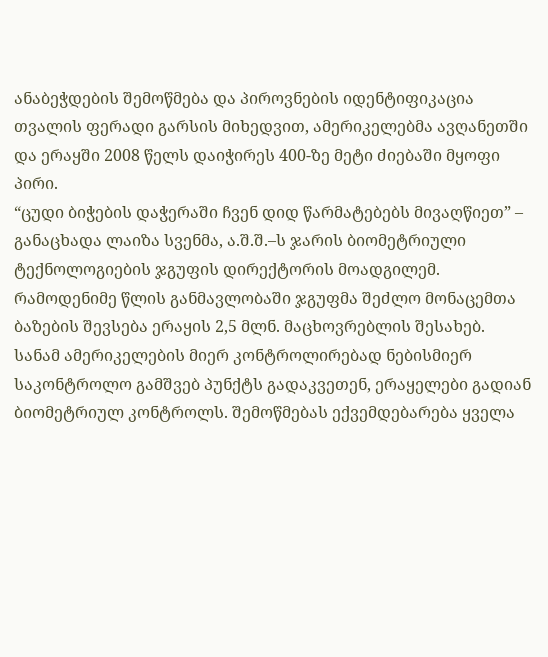ანაბეჭდების შემოწმება და პიროვნების იდენტიფიკაცია თვალის ფერადი გარსის მიხედვით, ამერიკელებმა ავღანეთში და ერაყში 2008 წელს დაიჭირეს 400-ზე მეტი ძიებაში მყოფი პირი.
“ცუდი ბიჭების დაჭერაში ჩვენ დიდ წარმატებებს მივაღწიეთ” – განაცხადა ლაიზა სვენმა, ა.შ.შ.–ს ჯარის ბიომეტრიული ტექნოლოგიების ჯგუფის დირექტორის მოადგილემ. რამოდენიმე წლის განმავლობაში ჯგუფმა შეძლო მონაცემთა ბაზების შევსება ერაყის 2,5 მლნ. მაცხოვრებლის შესახებ.
სანამ ამერიკელების მიერ კონტროლირებად ნებისმიერ საკონტროლო გამშვებ პუნქტს გადაკვეთენ, ერაყელები გადიან ბიომეტრიულ კონტროლს. შემოწმებას ექვემდებარება ყველა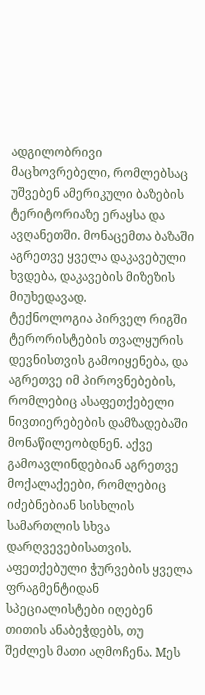ადგილობრივი მაცხოვრებელი, რომლებსაც უშვებენ ამერიკული ბაზების ტერიტორიაზე ერაყსა და ავღანეთში. მონაცემთა ბაზაში აგრეთვე ყველა დაკავებული ხვდება, დაკავების მიზეზის მიუხედავად.
ტექნოლოგია პირველ რიგში ტერორისტების თვალყურის დევნისთვის გამოიყენება, და აგრეთვე იმ პიროვნებების, რომლებიც ასაფეთქებელი ნივთიერებების დამზადებაში მონაწილეობდნენ. აქვე გამოავლინდებიან აგრეთვე მოქალაქეები, რომლებიც იძებნებიან სისხლის სამართლის სხვა დარღვევებისათვის.
აფეთქებული ჭურვების ყველა ფრაგმენტიდან სპეციალისტები იღებენ თითის ანაბეჭდებს, თუ შეძლეს მათი აღმოჩენა. Mეს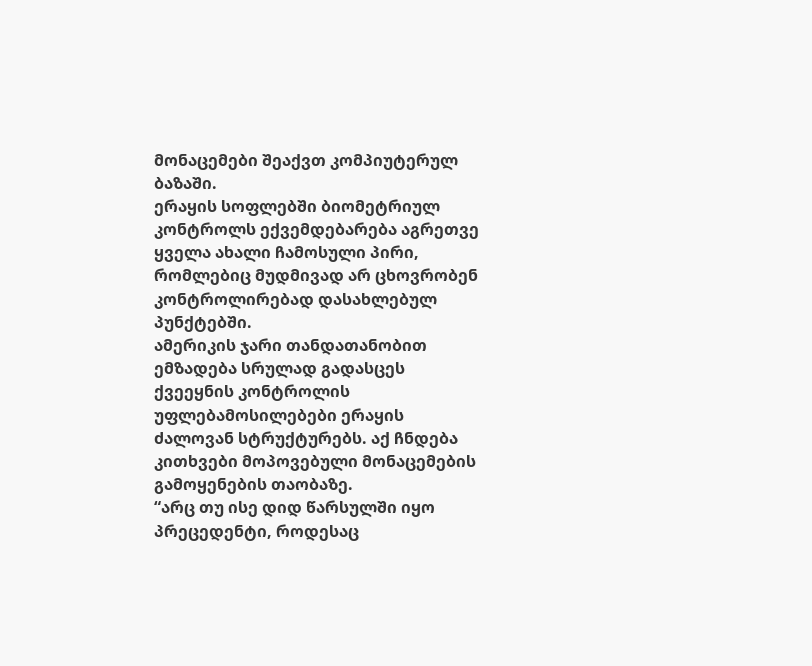მონაცემები შეაქვთ კომპიუტერულ ბაზაში.
ერაყის სოფლებში ბიომეტრიულ კონტროლს ექვემდებარება აგრეთვე ყველა ახალი ჩამოსული პირი, რომლებიც მუდმივად არ ცხოვრობენ კონტროლირებად დასახლებულ პუნქტებში.
ამერიკის ჯარი თანდათანობით ემზადება სრულად გადასცეს ქვეეყნის კონტროლის უფლებამოსილებები ერაყის ძალოვან სტრუქტურებს. აქ ჩნდება კითხვები მოპოვებული მონაცემების გამოყენების თაობაზე.
“არც თუ ისე დიდ წარსულში იყო პრეცედენტი, როდესაც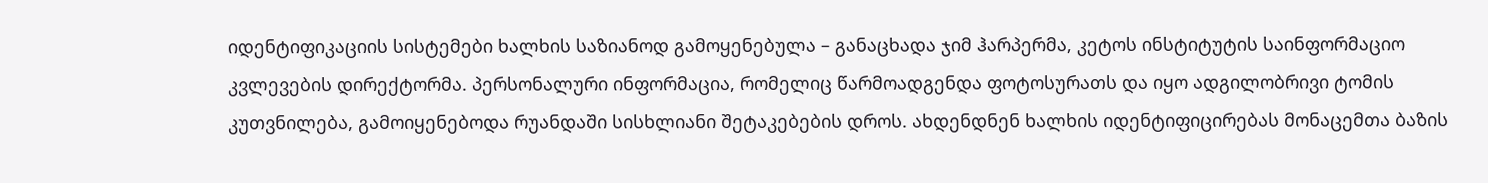იდენტიფიკაციის სისტემები ხალხის საზიანოდ გამოყენებულა – განაცხადა ჯიმ ჰარპერმა, კეტოს ინსტიტუტის საინფორმაციო კვლევების დირექტორმა. პერსონალური ინფორმაცია, რომელიც წარმოადგენდა ფოტოსურათს და იყო ადგილობრივი ტომის კუთვნილება, გამოიყენებოდა რუანდაში სისხლიანი შეტაკებების დროს. ახდენდნენ ხალხის იდენტიფიცირებას მონაცემთა ბაზის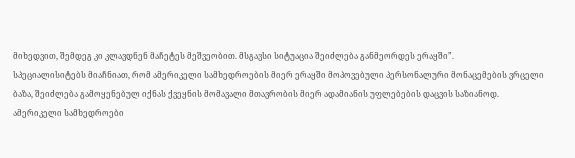მიხედვით, შემდეგ კი კლავდნენ მაჩეტეს მეშვეობით. მსგავსი სიტუაცია შეიძლება განმეორდეს ერაყში”.
სპეციალისიტებს მიაჩნიათ, რომ ამერიკელი სამხედროების მიერ ერაყში მოპოვებული პერსონალური მონაცემების ვრცელი ბაზა, შეიძლება გამოყენებულ იქნას ქვეყნის მომავალი მთავრობის მიერ ადამიანის უფლებების დაცვის საზიანოდ.
ამერიკელი სამხედროები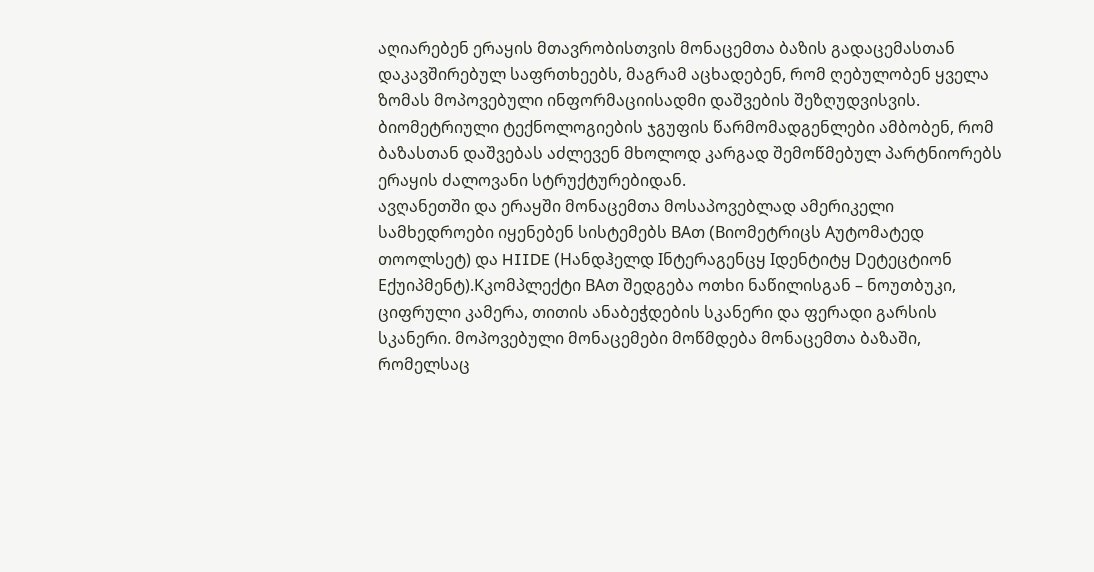აღიარებენ ერაყის მთავრობისთვის მონაცემთა ბაზის გადაცემასთან დაკავშირებულ საფრთხეებს, მაგრამ აცხადებენ, რომ ღებულობენ ყველა ზომას მოპოვებული ინფორმაციისადმი დაშვების შეზღუდვისვის. ბიომეტრიული ტექნოლოგიების ჯგუფის წარმომადგენლები ამბობენ, რომ ბაზასთან დაშვებას აძლევენ მხოლოდ კარგად შემოწმებულ პარტნიორებს ერაყის ძალოვანი სტრუქტურებიდან.
ავღანეთში და ერაყში მონაცემთა მოსაპოვებლად ამერიკელი სამხედროები იყენებენ სისტემებს BAთ (Bიომეტრიცს Aუტომატედ თოოლსეტ) და HIIDE (Hანდჰელდ Iნტერაგენცყ Iდენტიტყ Dეტეცტიონ Eქუიპმენტ).Kკომპლექტი BAთ შედგება ოთხი ნაწილისგან – ნოუთბუკი, ციფრული კამერა, თითის ანაბეჭდების სკანერი და ფერადი გარსის სკანერი. მოპოვებული მონაცემები მოწმდება მონაცემთა ბაზაში, რომელსაც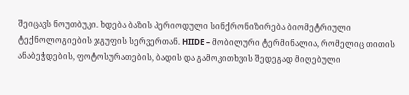შეიცავს ნოუთბუკი. ხდება ბაზის პერიოდული სინქრონიზირება ბიომეტრიული ტექნოლოგიების ჯგუფის სერვერთან. HIIDE – მობილური ტერმინალია, რომელიც თითის ანაბეჭდების, ფოტოსურათების, ბადის და გამოკითხვის შედეგად მიღებული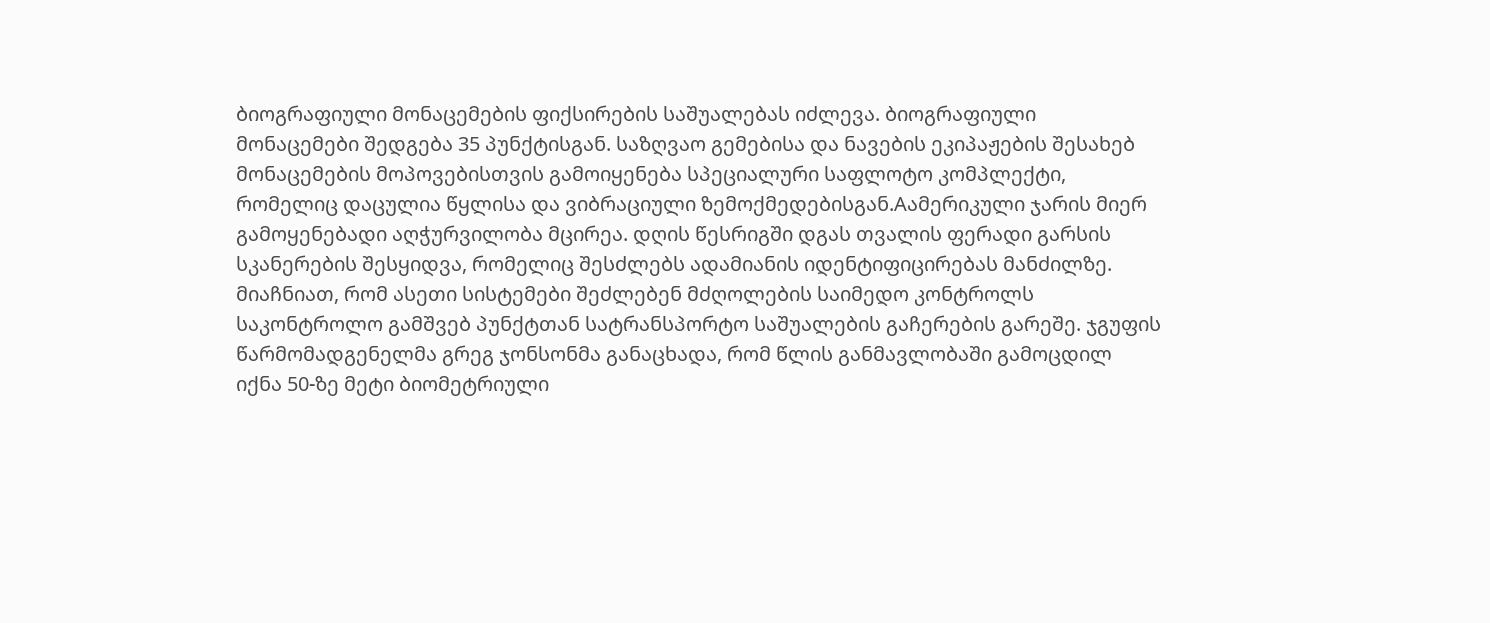ბიოგრაფიული მონაცემების ფიქსირების საშუალებას იძლევა. ბიოგრაფიული მონაცემები შედგება 35 პუნქტისგან. საზღვაო გემებისა და ნავების ეკიპაჟების შესახებ მონაცემების მოპოვებისთვის გამოიყენება სპეციალური საფლოტო კომპლექტი, რომელიც დაცულია წყლისა და ვიბრაციული ზემოქმედებისგან.Aამერიკული ჯარის მიერ გამოყენებადი აღჭურვილობა მცირეა. დღის წესრიგში დგას თვალის ფერადი გარსის სკანერების შესყიდვა, რომელიც შესძლებს ადამიანის იდენტიფიცირებას მანძილზე. მიაჩნიათ, რომ ასეთი სისტემები შეძლებენ მძღოლების საიმედო კონტროლს საკონტროლო გამშვებ პუნქტთან სატრანსპორტო საშუალების გაჩერების გარეშე. ჯგუფის წარმომადგენელმა გრეგ ჯონსონმა განაცხადა, რომ წლის განმავლობაში გამოცდილ იქნა 50-ზე მეტი ბიომეტრიული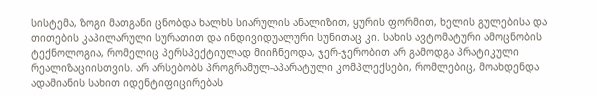სისტემა, ზოგი მათგანი ცნობდა ხალხს სიარულის ანალიზით, ყურის ფორმით, ხელის გულებისა და თითების კაპილარული სურათით და ინდივიდუალური სუნითაც კი. სახის ავტომატური ამოცნობის ტექნოლოგია, რომელიც პერსპექტიულად მიიჩნეოდა, ჯერ-ჯერობით არ გამოდგა პრატიკული რეალიზაციისთვის. არ არსებობს პროგრამულ-აპარატული კომპლექსები, რომლებიც, მოახდენდა ადამიანის სახით იდენტიფიცირებას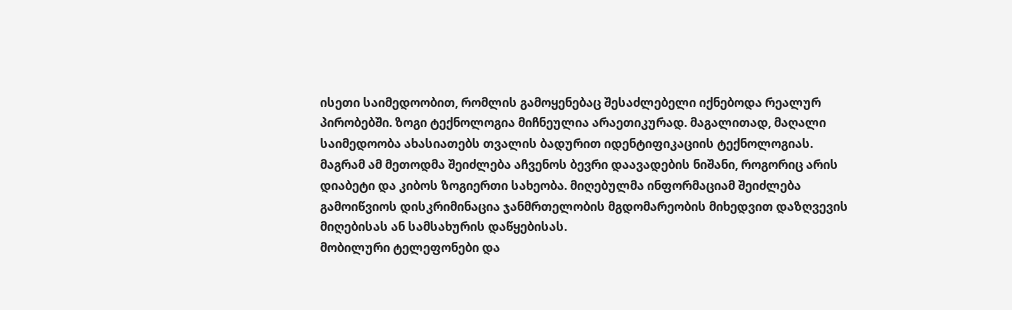ისეთი საიმედოობით, რომლის გამოყენებაც შესაძლებელი იქნებოდა რეალურ პირობებში. ზოგი ტექნოლოგია მიჩნეულია არაეთიკურად. მაგალითად, მაღალი საიმედოობა ახასიათებს თვალის ბადურით იდენტიფიკაციის ტექნოლოგიას. მაგრამ ამ მეთოდმა შეიძლება აჩვენოს ბევრი დაავადების ნიშანი, როგორიც არის დიაბეტი და კიბოს ზოგიერთი სახეობა. მიღებულმა ინფორმაციამ შეიძლება გამოიწვიოს დისკრიმინაცია ჯანმრთელობის მგდომარეობის მიხედვით დაზღვევის მიღებისას ან სამსახურის დაწყებისას.
მობილური ტელეფონები და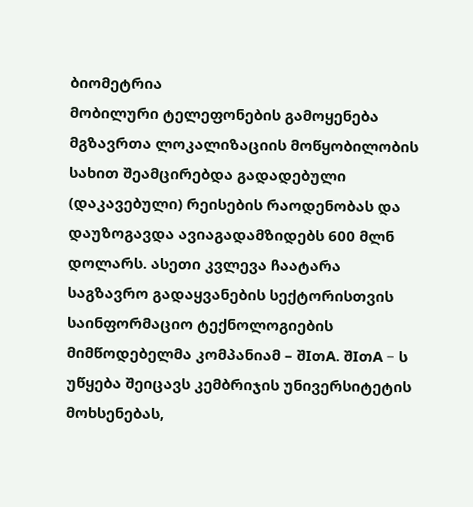ბიომეტრია
მობილური ტელეფონების გამოყენება მგზავრთა ლოკალიზაციის მოწყობილობის სახით შეამცირებდა გადადებული (დაკავებული) რეისების რაოდენობას და დაუზოგავდა ავიაგადამზიდებს 600 მლნ დოლარს. ასეთი კვლევა ჩაატარა საგზავრო გადაყვანების სექტორისთვის საინფორმაციო ტექნოლოგიების მიმწოდებელმა კომპანიამ – შIთA. შIთA – ს უწყება შეიცავს კემბრიჯის უნივერსიტეტის მოხსენებას,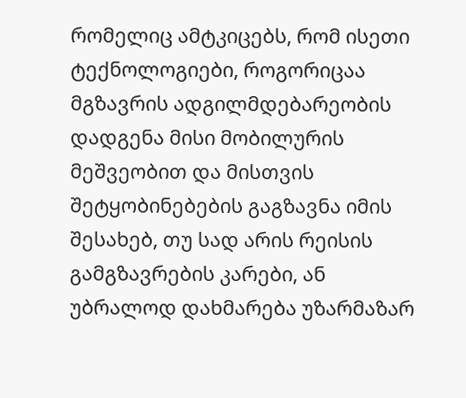რომელიც ამტკიცებს, რომ ისეთი ტექნოლოგიები, როგორიცაა მგზავრის ადგილმდებარეობის დადგენა მისი მობილურის მეშვეობით და მისთვის შეტყობინებების გაგზავნა იმის შესახებ, თუ სად არის რეისის გამგზავრების კარები, ან უბრალოდ დახმარება უზარმაზარ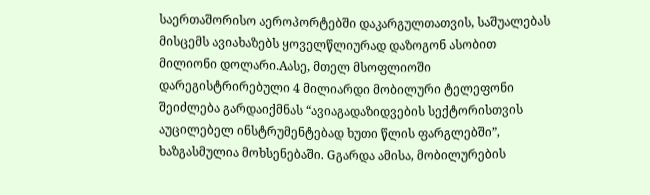საერთაშორისო აეროპორტებში დაკარგულთათვის, საშუალებას მისცემს ავიახაზებს ყოველწლიურად დაზოგონ ასობით მილიონი დოლარი.Aასე, მთელ მსოფლიოში დარეგისტრირებული 4 მილიარდი მობილური ტელეფონი შეიძლება გარდაიქმნას “ავიაგადაზიდვების სექტორისთვის აუცილებელ ინსტრუმენტებად ხუთი წლის ფარგლებში”, ხაზგასმულია მოხსენებაში. Gგარდა ამისა, მობილურების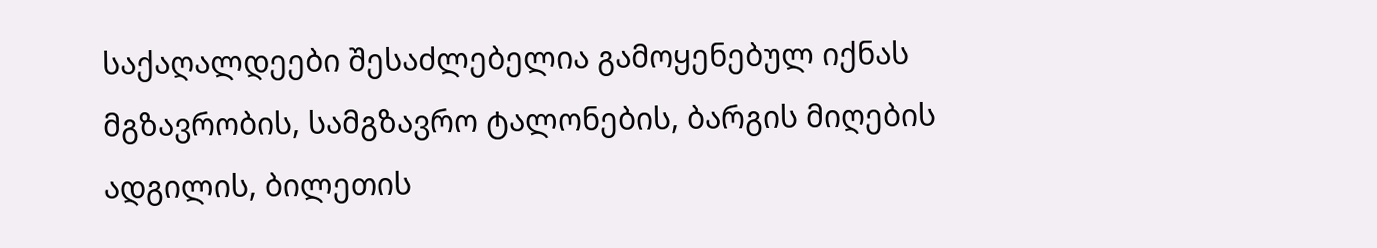საქაღალდეები შესაძლებელია გამოყენებულ იქნას მგზავრობის, სამგზავრო ტალონების, ბარგის მიღების ადგილის, ბილეთის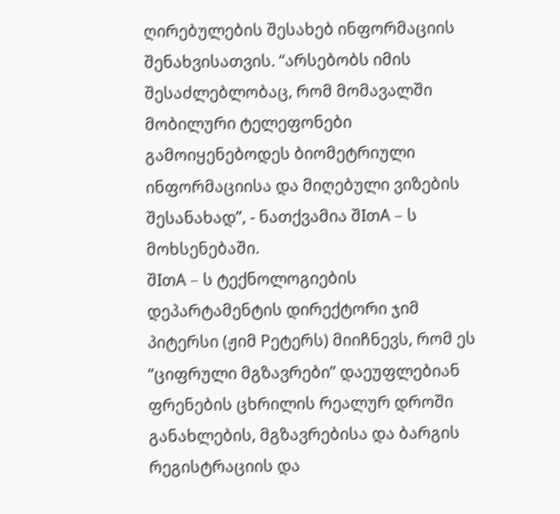ღირებულების შესახებ ინფორმაციის შენახვისათვის. “არსებობს იმის შესაძლებლობაც, რომ მომავალში მობილური ტელეფონები გამოიყენებოდეს ბიომეტრიული ინფორმაციისა და მიღებული ვიზების შესანახად”, - ნათქვამია შIთA – ს მოხსენებაში.
შIთA – ს ტექნოლოგიების დეპარტამენტის დირექტორი ჯიმ პიტერსი (ჟიმ Pეტერს) მიიჩნევს, რომ ეს “ციფრული მგზავრები” დაეუფლებიან ფრენების ცხრილის რეალურ დროში განახლების, მგზავრებისა და ბარგის რეგისტრაციის და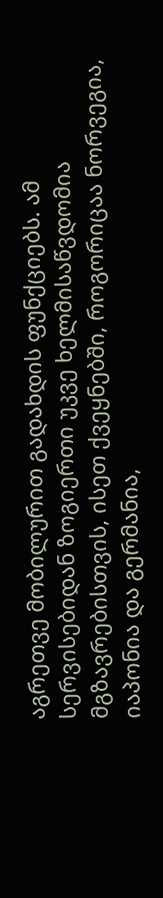აგრეთვე მობილურით გადახდის ფუნქციებს. ამ სერვისებიდან ზოგიერთი უკვე ხელმისაწვდომია მგზავრებისთვის, ისეთ ქვეყნებში, როგორიცაა ნორვეგია, იაპონია და გერმანია,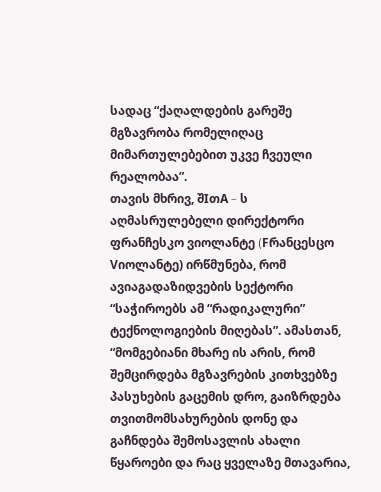სადაც “ქაღალდების გარეშე მგზავრობა რომელიღაც მიმართულებებით უკვე ჩვეული რეალობაა”.
თავის მხრივ, შIთA – ს აღმასრულებელი დირექტორი ფრანჩესკო ვიოლანტე (Fრანცესცო Vიოლანტე) ირწმუნება, რომ ავიაგადაზიდვების სექტორი “საჭიროებს ამ “რადიკალური” ტექნოლოგიების მიღებას”. ამასთან, “მომგებიანი მხარე ის არის, რომ შემცირდება მგზავრების კითხვებზე პასუხების გაცემის დრო, გაიზრდება თვითმომსახურების დონე და გაჩნდება შემოსავლის ახალი წყაროები და რაც ყველაზე მთავარია,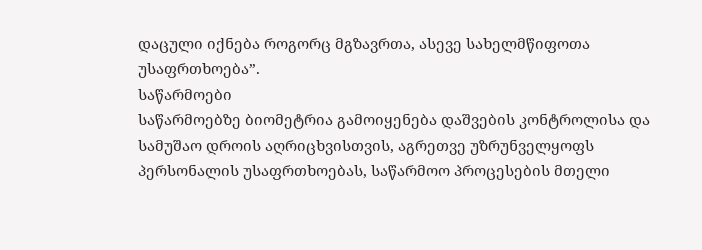დაცული იქნება როგორც მგზავრთა, ასევე სახელმწიფოთა უსაფრთხოება”.
საწარმოები
საწარმოებზე ბიომეტრია გამოიყენება დაშვების კონტროლისა და სამუშაო დროის აღრიცხვისთვის, აგრეთვე უზრუნველყოფს პერსონალის უსაფრთხოებას, საწარმოო პროცესების მთელი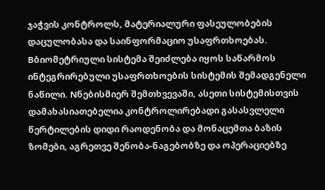ჯაჭვის კონტროლს, მატერიალური ფასეულობების დაცულობასა და საინფორმაციო უსაფრთხოებას. Bბიომეტრიული სისტემა შეიძლება იყოს საწარმოს ინტეგრირებული უსაფრთხოების სისტემის შემადგენელი ნაწილი. Nნებისმიერ შემთხვევაში, ასეთი სისტემისთვის დამახასიათებელია კონტროლირებადი გასასვლელი წერტილების დიდი რაოდენობა და მონაცემთა ბაზის ზომები, აგრეთვე შენობა-ნაგებობზე და ოპერაციებზე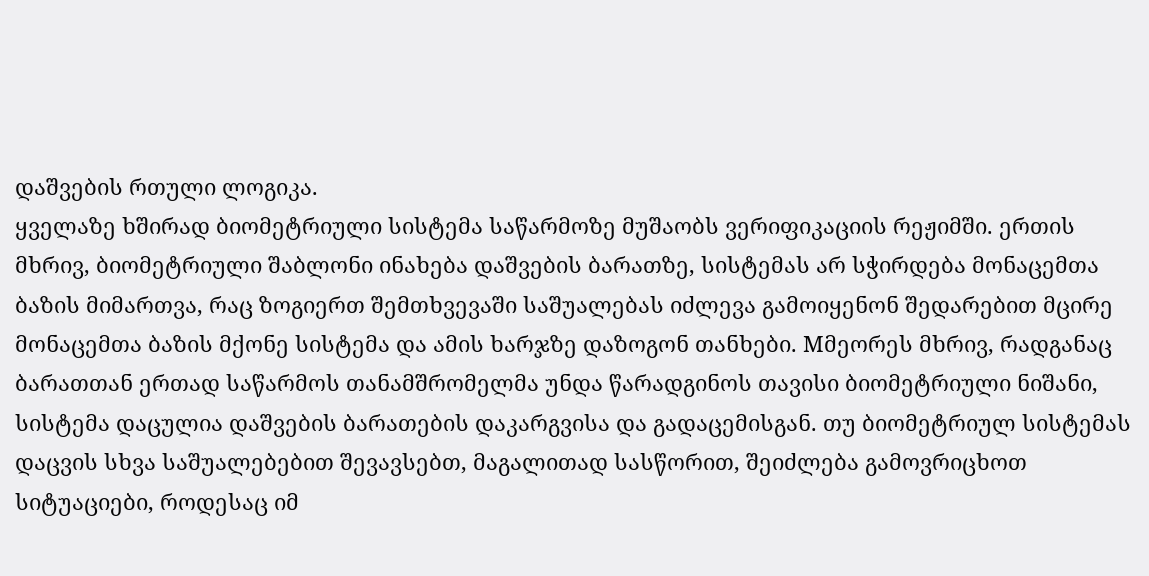დაშვების რთული ლოგიკა.
ყველაზე ხშირად ბიომეტრიული სისტემა საწარმოზე მუშაობს ვერიფიკაციის რეჟიმში. ერთის მხრივ, ბიომეტრიული შაბლონი ინახება დაშვების ბარათზე, სისტემას არ სჭირდება მონაცემთა ბაზის მიმართვა, რაც ზოგიერთ შემთხვევაში საშუალებას იძლევა გამოიყენონ შედარებით მცირე მონაცემთა ბაზის მქონე სისტემა და ამის ხარჯზე დაზოგონ თანხები. Mმეორეს მხრივ, რადგანაც ბარათთან ერთად საწარმოს თანამშრომელმა უნდა წარადგინოს თავისი ბიომეტრიული ნიშანი, სისტემა დაცულია დაშვების ბარათების დაკარგვისა და გადაცემისგან. თუ ბიომეტრიულ სისტემას დაცვის სხვა საშუალებებით შევავსებთ, მაგალითად სასწორით, შეიძლება გამოვრიცხოთ სიტუაციები, როდესაც იმ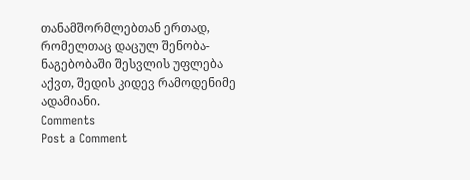თანამშორმლებთან ერთად, რომელთაც დაცულ შენობა-ნაგებობაში შესვლის უფლება აქვთ, შედის კიდევ რამოდენიმე ადამიანი.
Comments
Post a Comment